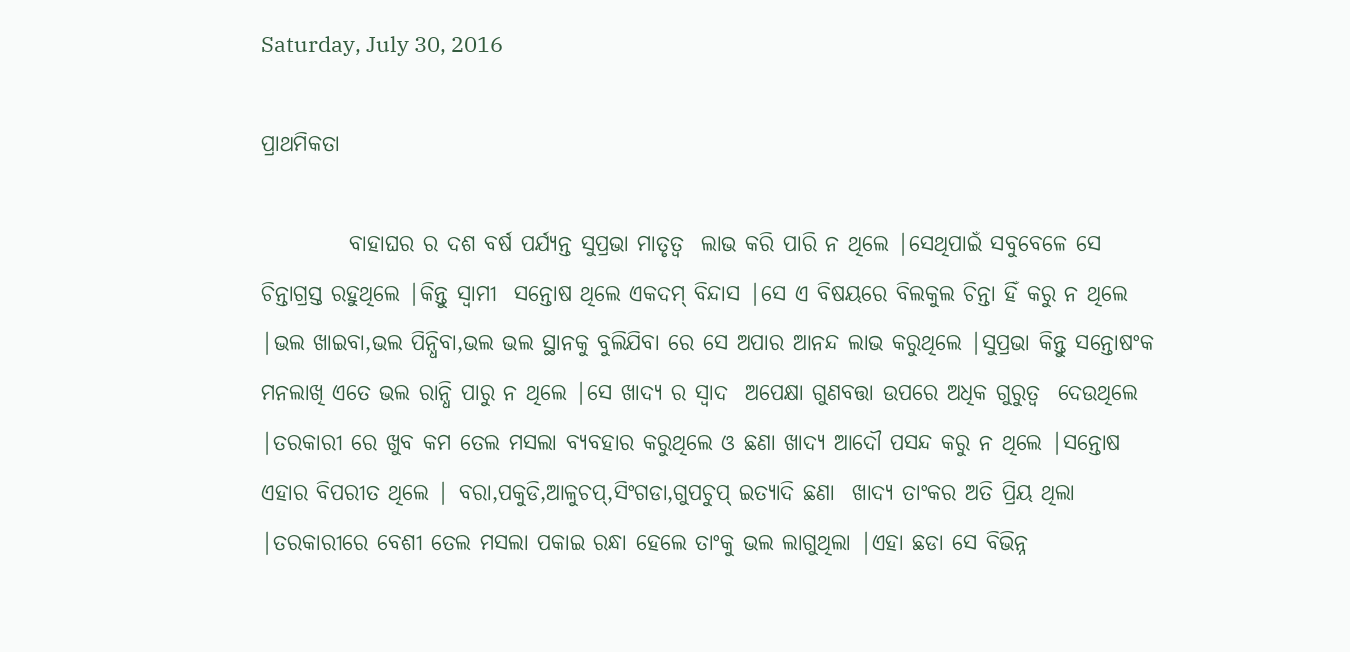Saturday, July 30, 2016

ପ୍ରାଥମିକତା

          ବାହାଘର ର ଦଶ ବର୍ଷ ପର୍ଯ୍ୟନ୍ତ ସୁପ୍ରଭା ମାତୃତ୍ୱ  ଲାଭ କରି ପାରି ନ ଥିଲେ |ସେଥିପାଇଁ ସବୁବେଳେ ସେ ଚିନ୍ତାଗ୍ରସ୍ତ ରହୁଥିଲେ |କିନ୍ତୁ ସ୍ୱାମୀ  ସନ୍ତୋଷ ଥିଲେ ଏକଦମ୍ ବିନ୍ଦାସ |ସେ ଏ ବିଷୟରେ ବିଲକୁଲ ଚିନ୍ତା ହିଁ କରୁ ନ ଥିଲେ |ଭଲ ଖାଇବା,ଭଲ ପିନ୍ଧିବା,ଭଲ ଭଲ ସ୍ଥାନକୁ ବୁଲିଯିବା ରେ ସେ ଅପାର ଆନନ୍ଦ ଲାଭ କରୁଥିଲେ |ସୁପ୍ରଭା କିନ୍ତୁ ସନ୍ତୋଷଂକ ମନଲାଖି ଏତେ ଭଲ ରାନ୍ଧି ପାରୁ ନ ଥିଲେ |ସେ ଖାଦ୍ୟ ର ସ୍ୱାଦ  ଅପେକ୍ଷା ଗୁଣବତ୍ତା ଉପରେ ଅଧିକ ଗୁରୁତ୍ୱ  ଦେଉଥିଲେ |ତରକାରୀ ରେ ଖୁବ କମ ତେଲ ମସଲା ବ୍ୟବହାର କରୁଥିଲେ ଓ ଛଣା ଖାଦ୍ୟ ଆଦୌ ପସନ୍ଦ କରୁ ନ ଥିଲେ |ସନ୍ତୋଷ ଏହାର ବିପରୀତ ଥିଲେ | ବରା,ପକୁଡି,ଆଳୁଚପ୍,ସିଂଗଡା,ଗୁପଚୁପ୍ ଇତ୍ୟାଦି ଛଣା  ଖାଦ୍ୟ ତାଂକର ଅତି ପ୍ରିୟ ଥିଲା |ତରକାରୀରେ ବେଶୀ ତେଲ ମସଲା ପକାଇ ରନ୍ଧା ହେଲେ ତାଂକୁ ଭଲ ଲାଗୁଥିଲା |ଏହା ଛଡା ସେ ବିଭିନ୍ନ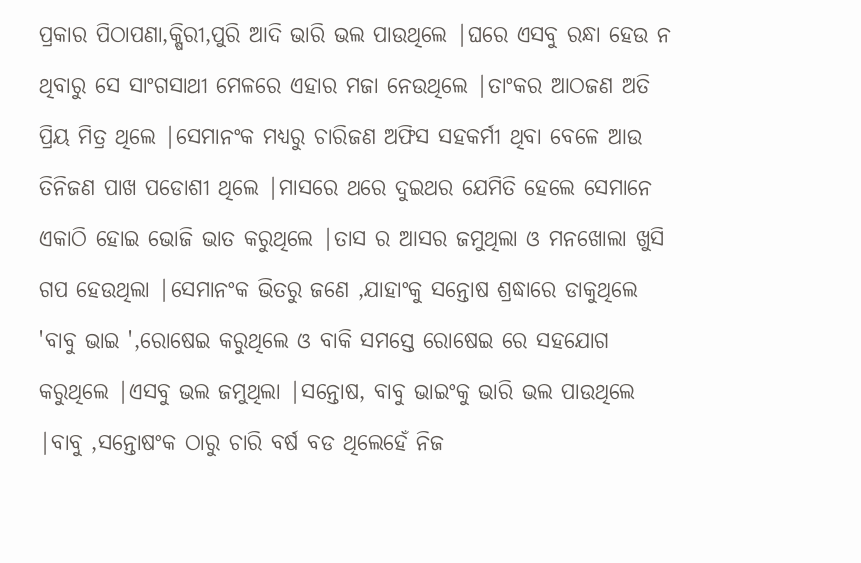ପ୍ରକାର ପିଠାପଣା,କ୍ଷିରୀ,ପୁରି ଆଦି ଭାରି ଭଲ ପାଉଥିଲେ |ଘରେ ଏସବୁ ରନ୍ଧା ହେଉ ନ ଥିବାରୁ ସେ ସାଂଗସାଥୀ ମେଳରେ ଏହାର ମଜା ନେଉଥିଲେ |ତାଂକର ଆଠଜଣ ଅତି ପ୍ରିୟ ମିତ୍ର ଥିଲେ |ସେମାନଂକ ମଧ୍ୟରୁ ଚାରିଜଣ ଅଫିସ ସହକର୍ମୀ ଥିବା ବେଳେ ଆଉ ତିନିଜଣ ପାଖ ପଡୋଶୀ ଥିଲେ |ମାସରେ ଥରେ ଦୁଇଥର ଯେମିତି ହେଲେ ସେମାନେ ଏକାଠି ହୋଇ ଭୋଜି ଭାତ କରୁଥିଲେ |ତାସ ର ଆସର ଜମୁଥିଲା ଓ ମନଖୋଲା ଖୁସି ଗପ ହେଉଥିଲା |ସେମାନଂକ ଭିତରୁ ଜଣେ ,ଯାହାଂକୁ ସନ୍ତୋଷ ଶ୍ରଦ୍ଧାରେ ଡାକୁଥିଲେ 'ବାବୁ ଭାଇ ',ରୋଷେଇ କରୁଥିଲେ ଓ ବାକି ସମସ୍ତେ ରୋଷେଇ ରେ ସହଯୋଗ କରୁଥିଲେ |ଏସବୁ ଭଲ ଜମୁଥିଲା |ସନ୍ତୋଷ, ବାବୁ ଭାଇଂକୁ ଭାରି ଭଲ ପାଉଥିଲେ |ବାବୁ ,ସନ୍ତୋଷଂକ ଠାରୁ ଚାରି ବର୍ଷ ବଡ ଥିଲେହେଁ ନିଜ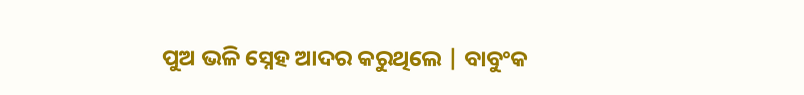ପୁଅ ଭଳି ସ୍ନେହ ଆଦର କରୁଥିଲେ | ବାବୁଂକ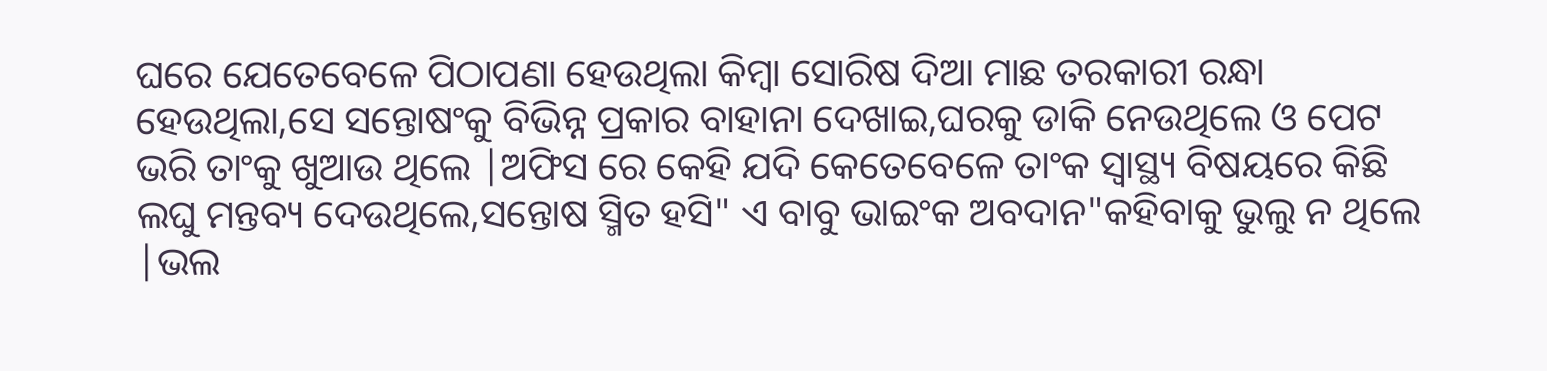ଘରେ ଯେତେବେଳେ ପିଠାପଣା ହେଉଥିଲା କିମ୍ବା ସୋରିଷ ଦିଆ ମାଛ ତରକାରୀ ରନ୍ଧା ହେଉଥିଲା,ସେ ସନ୍ତୋଷଂକୁ ବିଭିନ୍ନ ପ୍ରକାର ବାହାନା ଦେଖାଇ,ଘରକୁ ଡାକି ନେଉଥିଲେ ଓ ପେଟ ଭରି ତାଂକୁ ଖୁଆଉ ଥିଲେ |ଅଫିସ ରେ କେହି ଯଦି କେତେବେଳେ ତାଂକ ସ୍ବାସ୍ଥ୍ୟ ବିଷୟରେ କିଛି ଲଘୁ ମନ୍ତବ୍ୟ ଦେଉଥିଲେ,ସନ୍ତୋଷ ସ୍ମିତ ହସି" ଏ ବାବୁ ଭାଇଂକ ଅବଦାନ"କହିବାକୁ ଭୁଲୁ ନ ଥିଲେ |ଭଲ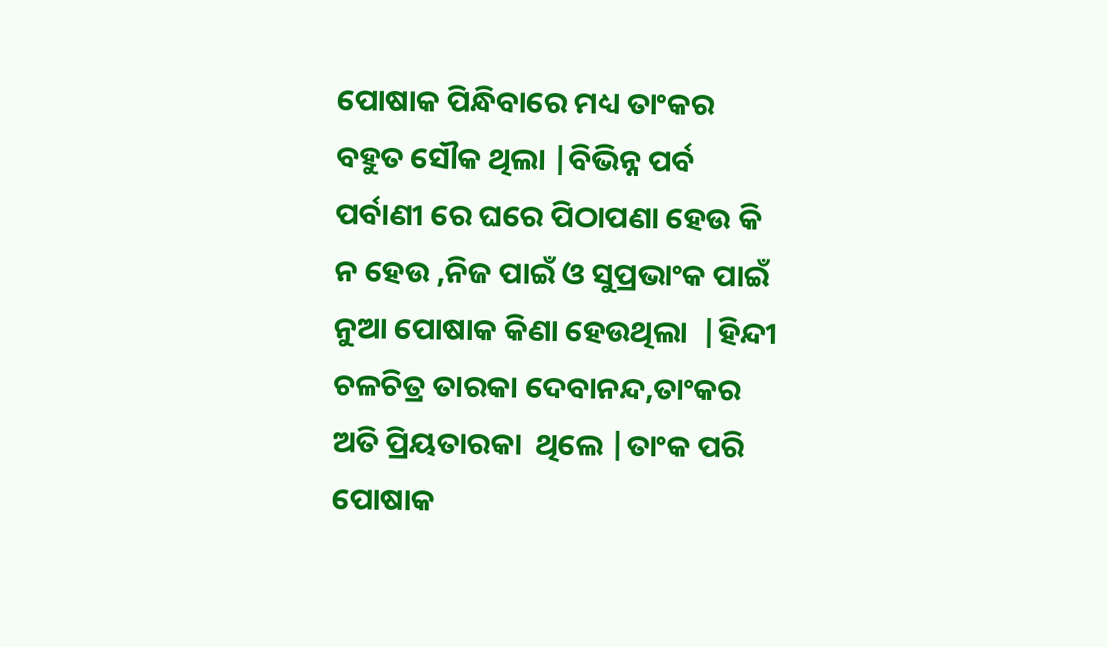ପୋଷାକ ପିନ୍ଧିବାରେ ମଧ୍ୟ ତାଂକର ବହୁତ ସୌକ ଥିଲା |ବିଭିନ୍ନ ପର୍ବ ପର୍ବାଣୀ ରେ ଘରେ ପିଠାପଣା ହେଉ କି ନ ହେଉ ,ନିଜ ପାଇଁ ଓ ସୁପ୍ରଭାଂକ ପାଇଁ ନୁଆ ପୋଷାକ କିଣା ହେଉଥିଲା  |ହିନ୍ଦୀ ଚଳଚିତ୍ର ତାରକା ଦେବାନନ୍ଦ,ତାଂକର ଅତି ପ୍ରିୟତାରକା  ଥିଲେ |ତାଂକ ପରି ପୋଷାକ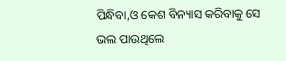ପିନ୍ଧିବା,ଓ କେଶ ବିନ୍ୟାସ କରିବାକୁ ସେ ଭଲ ପାଉଥିଲେ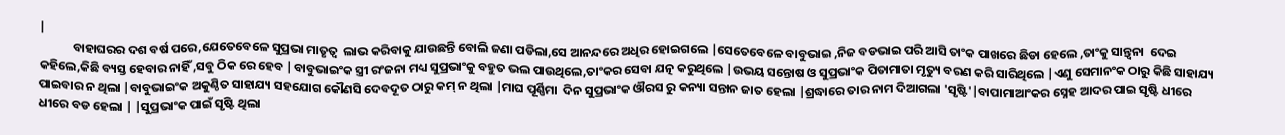|
            ବାହାଘରର ଦଶ ବର୍ଷ ପରେ,ଯେତେବେଳେ ସୁପ୍ରଭା ମାତୃତ୍ୱ  ଲାଭ କରିବାକୁ ଯାଉଛନ୍ତି ବୋଲି ଜଣା ପଡିଲା,ସେ ଆନନ୍ଦରେ ଅଧିର ହୋଇଗଲେ |ସେତେବେଳେ ବାବୁଭାଇ ,ନିଜ ବଡଭାଇ ପରି ଆସି ତାଂକ ପାଖରେ ଛିଡା ହେଲେ ,ତାଂକୁ ସାନ୍ତ୍ୱନା  ଦେଇ କହିଲେ,କିଛି ବ୍ୟସ୍ତ ହେବାର ନାହିଁ ,ସବୁ ଠିକ ରେ ହେବ |ବାବୁଭାଇଂକ ସ୍ତ୍ରୀ ରଂଜନା ମଧ୍ୟ ସୁପ୍ରଭାଂକୁ ବହୁତ ଭଲ ପାଉଥିଲେ,ତାଂକର ସେବା ଯତ୍ନ କରୁଥିଲେ |ଉଭୟ ସନ୍ତୋଷ ଓ ସୁପ୍ରଭାଂକ ପିତାମାତା ମୃତ୍ୟୁ ବରଣ କରି ସାରିଥିଲେ |ଏଣୁ ସେମାନଂକ ଠାରୁ କିଛି ସାହାଯ୍ୟ ପାଇବାର ନ ଥିଲା |ବାବୁଭାଇଂକ ଅକୁଣ୍ଠିତ ସାହାଯ୍ୟ ସହଯୋଗ କୌଣସି ଦେବଦୂତ ଠାରୁ କମ୍ ନ ଥିଲା |ମାଘ ପୂର୍ଣ୍ଣିମା  ଦିନ ସୁପ୍ରଭାଂକ ଔରସ ରୁ କନ୍ୟା ସନ୍ତାନ ଜାତ ହେଲା |ଶ୍ରଦ୍ଧାରେ ତାର ନାମ ଦିଆଗଲା 'ସୃଷ୍ଟି'|ବାପାମାଆଂକର ସ୍ନେହ ଆଦର ପାଇ ସୃଷ୍ଟି ଧୀରେ ଧୀରେ ବଡ ହେଲା | |ସୁପ୍ରଭାଂକ ପାଇଁ ସୃଷ୍ଟି ଥିଲା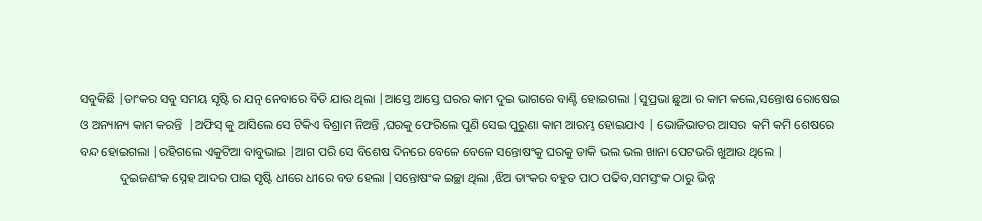ସବୁକିଛି |ତାଂକର ସବୁ ସମୟ ସୃଷ୍ଟି ର ଯତ୍ନ ନେବାରେ ବିତି ଯାଉ ଥିଲା |ଆସ୍ତେ ଆସ୍ତେ ଘରର କାମ ଦୁଇ ଭାଗରେ ବାଣ୍ଟି ହୋଇଗଲା |ସୁପ୍ରଭା ଛୁଆ ର କାମ କଲେ,ସନ୍ତୋଷ ରୋଷେଇ ଓ ଅନ୍ୟାନ୍ୟ କାମ କରନ୍ତି  |ଅଫିସ୍ କୁ ଆସିଲେ ସେ ଟିକିଏ ବିଶ୍ରାମ ନିଅନ୍ତି ,ଘରକୁ ଫେରିଲେ ପୁଣି ସେଇ ପୁରୁଣା କାମ ଆରମ୍ଭ ହୋଇଯାଏ | ଭୋଜିଭାତର ଆସର  କମି କମି ଶେଷରେ ବନ୍ଦ ହୋଇଗଲା |ରହିଗଲେ ଏକୁଟିଆ ବାବୁଭାଇ |ଆଗ ପରି ସେ ବିଶେଷ ଦିନରେ ବେଳେ ବେଳେ ସନ୍ତୋଷଂକୁ ଘରକୁ ଡାକି ଭଲ ଭଲ ଖାନା ପେଟଭରି ଖୁଆଉ ଥିଲେ |
             ଦୁଇଜଣଂକ ସ୍ନେହ ଆଦର ପାଇ ସୃଷ୍ଟି ଧୀରେ ଧୀରେ ବଡ ହେଲା |ସନ୍ତୋଷଂକ ଇଚ୍ଛା ଥିଲା ,ଝିଅ ତାଂକର ବହୁତ ପାଠ ପଢିବ,ସମସ୍ତଂକ ଠାରୁ ଭିନ୍ନ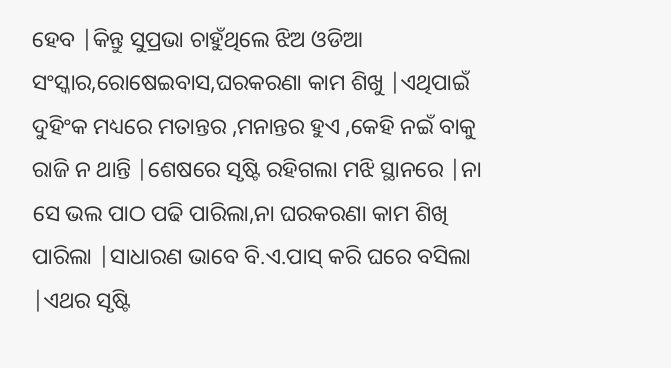ହେବ |କିନ୍ତୁ ସୁପ୍ରଭା ଚାହୁଁଥିଲେ ଝିଅ ଓଡିଆ ସଂସ୍କାର,ରୋଷେଇବାସ,ଘରକରଣା କାମ ଶିଖୁ |ଏଥିପାଇଁ ଦୁହିଂକ ମଧ୍ୟରେ ମତାନ୍ତର ,ମନାନ୍ତର ହୁଏ ,କେହି ନଇଁ ବାକୁ ରାଜି ନ ଥାନ୍ତି |ଶେଷରେ ସୃଷ୍ଟି ରହିଗଲା ମଝି ସ୍ଥାନରେ |ନା ସେ ଭଲ ପାଠ ପଢି ପାରିଲା,ନା ଘରକରଣା କାମ ଶିଖି ପାରିଲା |ସାଧାରଣ ଭାବେ ବି.ଏ.ପାସ୍ କରି ଘରେ ବସିଲା |ଏଥର ସୃଷ୍ଟି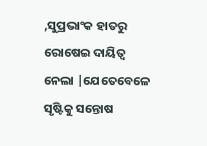,ସୁପ୍ରଭାଂକ ହାତରୁ ରୋଷେଇ ଦାୟିତ୍ୱ  ନେଲା |ଯେତେବେଳେ ସୃଷ୍ଟିକୁ ସନ୍ତୋଷ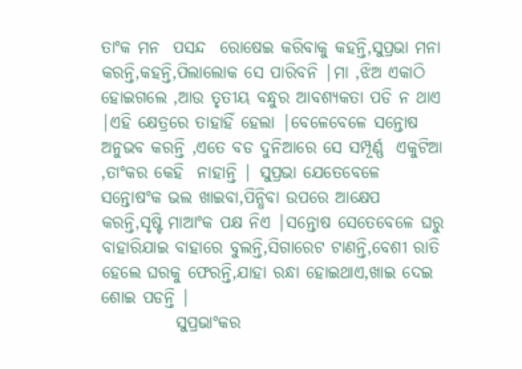ତାଂକ ମନ  ପସନ୍ଦ  ରୋଷେଇ କରିବାକୁ କହନ୍ତି,ସୁପ୍ରଭା ମନା କରନ୍ତି,କହନ୍ତି,ପିଲାଲୋକ ସେ ପାରିବନି |ମା ,ଝିଅ ଏକାଠି ହୋଇଗଲେ ,ଆଉ ତୃତୀୟ ବନ୍ଧୁର ଆବଶ୍ୟକତା ପଡି ନ ଥାଏ |ଏହି କ୍ଷେତ୍ରରେ ତାହାହିଁ ହେଲା |ବେଳେବେଳେ ସନ୍ତୋଷ ଅନୁଭବ କରନ୍ତି ,ଏତେ ବଡ ଦୁନିଆରେ ସେ ସମ୍ପୂର୍ଣ୍ଣ  ଏକୁଟିଆ ,ତାଂକର କେହି  ନାହାନ୍ତି | ସୁପ୍ରଭା ଯେତେବେଳେ ସନ୍ତୋଷଂକ ଭଲ ଖାଇବା,ପିନ୍ଧିବା ଉପରେ ଆକ୍ଷେପ କରନ୍ତି,ସୃଷ୍ଟି ମାଆଂକ ପକ୍ଷ ନିଏ |ସନ୍ତୋଷ ସେତେବେଳେ ଘରୁ ବାହାରିଯାଇ ବାହାରେ ବୁଲନ୍ତି,ସିଗାରେଟ ଟାଣନ୍ତି,ବେଶୀ ରାତି ହେଲେ ଘରକୁ ଫେରନ୍ତି,ଯାହା ରନ୍ଧା ହୋଇଥାଏ,ଖାଇ ଦେଇ ଶୋଇ ପଡନ୍ତି |
           ସୁପ୍ରଭାଂକର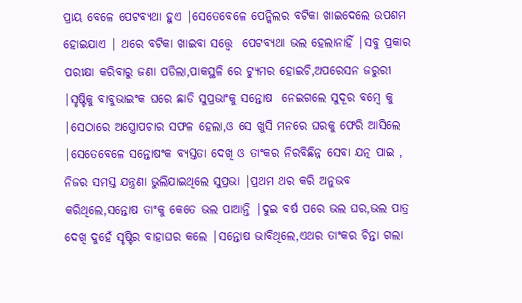ପ୍ରାୟ ବେଳେ ପେଟବ୍ୟଥା ହୁଏ |ସେତେବେଳେ ପେନ୍କିଲର ବଟିକା ଖାଇଦେଲେ ଉପଶମ ହୋଇଯାଏ | ଥରେ ବଟିକା ଖାଇବା ସତ୍ତ୍ୱେ  ପେଟବ୍ୟଥା ଭଲ ହେଲାନାହିଁ |ସବୁ ପ୍ରକାର ପରୀକ୍ଷା କରିବାରୁ ଜଣା ପଡିଲା,ପାକସ୍ଥଳି ରେ ଟ୍ୟୁମର ହୋଇଚି,ଅପରେସନ ଜରୁରୀ |ସୃଷ୍ଟିକୁ ବାବୁଭାଇଂକ ଘରେ ଛାଡି ସୁପ୍ରଭାଂକୁ ସନ୍ତୋଷ  ନେଇଗଲେ ସୁଦୂର ବମ୍ବେ କୁ |ସେଠାରେ ଅସ୍ତ୍ରୋପଚାର ସଫଳ ହେଲା,ଓ ସେ ଖୁସି ମନରେ ଘରକୁ ଫେରି ଆସିଲେ |ସେତେବେଳେ ସନ୍ତୋଷଂକ ବ୍ୟସ୍ତତା ଦେଖି ଓ ତାଂକର ନିରବିଛିନ୍ନ ସେବା ଯତ୍ନ ପାଇ , ନିଜର ସମସ୍ତ ଯନ୍ତ୍ରଣା ଭୁଲିଯାଇଥିଲେ ସୁପ୍ରଭା |ପ୍ରଥମ ଥର କରି ଅନୁଭବ କରିଥିଲେ,ସନ୍ତୋଷ ତାଂକୁ କେତେ ଭଲ ପାଆନ୍ତି |ଦୁଇ ବର୍ଷ ପରେ ଭଲ ଘର,ଭଲ ପାତ୍ର ଦେଖି ଦୁହେଁ ସୃଷ୍ଟିର ବାହାଘର କଲେ |ସନ୍ତୋଷ ଭାବିଥିଲେ,ଏଥର ତାଂକର ଚିନ୍ତା ଗଲା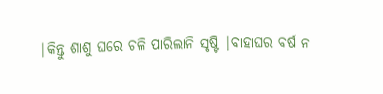|କିନ୍ତୁ ଶାଶୁ ଘରେ ଚଳି ପାରିଲାନି ସୃଷ୍ଟି |ବାହାଘର ବର୍ଷ ନ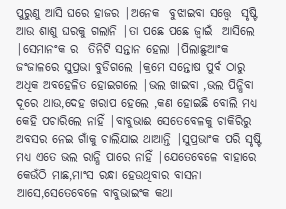ପୁରୁଣୁ ଆସି ଘରେ ହାଜର |ଅନେକ  ବୁଝାଇବା ସତ୍ତ୍ୱେ  ସୃଷ୍ଟି ଆଉ ଶାଶୁ ଘରକୁ ଗଲାନି |ତା ପଛେ ପଛେ ଜ୍ୱାଇଁ  ଆସିଲେ |ସେମାନଂକ ର  ତିନିଟି ସନ୍ତାନ ହେଲା |ପିଲାଛୁଆଂକ ଜଂଜାଳରେ ସୁପ୍ରଭା ବୁଡିଗଲେ |କ୍ରମେ ସନ୍ତୋଷ ପୁର୍ବ ଠାରୁ ଅଧିକ ଅବହେଳିତ ହୋଇଗଲେ |ଭଲ ଖାଇବା ,ଭଲ ପିନ୍ଧିବା ଦୂରେ ଥାଉ,ଦେହ ଖରାପ ହେଲେ ,କଣ ହୋଇଛି ବୋଲି ମଧ୍ୟ କେହି ପଚାରିଲେ ନାହିଁ |ବାବୁଭାଈ ସେତେବେଳକୁ ଚାକିରିରୁ ଅବସର ନେଇ ଗାଁକୁ ଚାଲିଯାଇ ଥାଆନ୍ତି |ସୁପ୍ରଭାଂକ ପରି ସୃଷ୍ଟି ମଧ୍ୟ ଏତେ ଭଲ ରାନ୍ଧି ପାରେ ନାହିଁ |ଯେତେବେଳେ ବାହାରେ କେଉଁଠି ମାଛ,ମାଂସ ରନ୍ଧା ହେଉଥିବାର ବାସନା ଆସେ,ସେତେବେଳେ ବାବୁଭାଇଂକ କଥା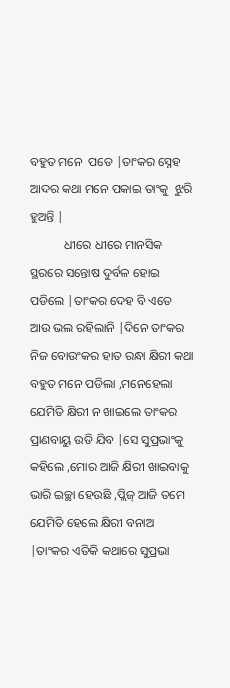ବହୁତ ମନେ  ପଡେ |ତାଂକର ସ୍ନେହ ଆଦର କଥା ମନେ ପକାଇ ତାଂକୁ  ଝୁରି ହୁଅନ୍ତି |
           ଧୀରେ ଧୀରେ ମାନସିକ ସ୍ଥରରେ ସନ୍ତୋଷ ଦୁର୍ବଳ ହୋଇ ପଡିଲେ |ତାଂକର ଦେହ ବି ଏତେ ଆଉ ଭଲ ରହିଲାନି |ଦିନେ ତାଂକର ନିଜ ବୋଉଂକର ହାତ ରନ୍ଧା କ୍ଷିରୀ କଥା ବହୁତ ମନେ ପଡିଲା ,ମନେହେଲା ଯେମିତି କ୍ଷିରୀ ନ ଖାଇଲେ ତାଂକର ପ୍ରାଣବାୟୁ ଉଡି ଯିବ |ସେ ସୁପ୍ରଭାଂକୁ କହିଲେ ,ମୋର ଆଜି କ୍ଷିରୀ ଖାଇବାକୁ ଭାରି ଇଚ୍ଛା ହେଉଛି ,ପ୍ଲିଜ୍ ଆଜି ତମେ ଯେମିତି ହେଲେ କ୍ଷିରୀ ବନାଅ |ତାଂକର ଏତିକି କଥାରେ ସୁପ୍ରଭା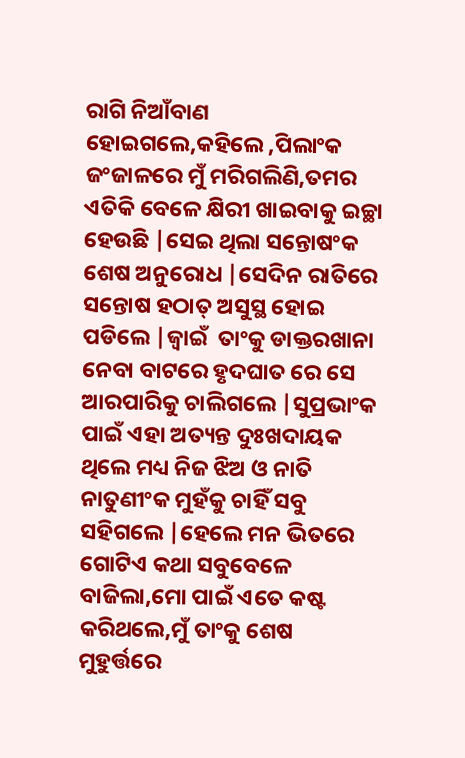ରାଗି ନିଆଁବାଣ ହୋଇଗଲେ,କହିଲେ ,ପିଲାଂକ ଜଂଜାଳରେ ମୁଁ ମରିଗଲିଣି,ତମର ଏତିକି ବେଳେ କ୍ଷିରୀ ଖାଇବାକୁ ଇଚ୍ଛା ହେଉଛି |ସେଇ ଥିଲା ସନ୍ତୋଷଂକ ଶେଷ ଅନୁରୋଧ |ସେଦିନ ରାତିରେ ସନ୍ତୋଷ ହଠାତ୍ ଅସୁସ୍ଥ ହୋଇ ପଡିଲେ |ଜ୍ଵାଇଁ  ତାଂକୁ ଡାକ୍ତରଖାନା ନେବା ବାଟରେ ହୃଦଘାତ ରେ ସେ  ଆରପାରିକୁ ଚାଲିଗଲେ |ସୁପ୍ରଭାଂକ ପାଇଁ ଏହା ଅତ୍ୟନ୍ତ ଦୁଃଖଦାୟକ ଥିଲେ ମଧ୍ୟ ନିଜ ଝିଅ ଓ ନାତି ନାତୁଣୀଂକ ମୁହଁକୁ ଚାହିଁ ସବୁ ସହିଗଲେ |ହେଲେ ମନ ଭିତରେ ଗୋଟିଏ କଥା ସବୁବେଳେ ବାଜିଲା,ମୋ ପାଇଁ ଏତେ କଷ୍ଟ କରିଥଲେ,ମୁଁ ତାଂକୁ ଶେଷ ମୁହୁର୍ତ୍ତରେ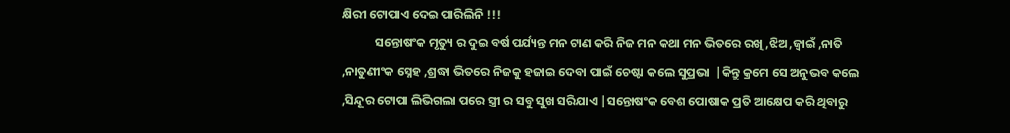କ୍ଷିରୀ ଟୋପାଏ ଦେଇ ପାରିଲିନି !!!
            ସନ୍ତୋଷଂକ ମୃତ୍ୟୁ ର ଦୁଇ ବର୍ଷ ପର୍ଯ୍ୟନ୍ତ ମନ ଟାଣ କରି ନିଜ ମନ କଥା ମନ ଭିତରେ ରଖି ,ଝିଅ ,ଜ୍ୱାଇଁ ,ନାତି ,ନାତୁଣୀଂକ ସ୍ନେହ ,ଶ୍ରଦ୍ଧା ଭିତରେ ନିଜକୁ ହଜାଇ ଦେବା ପାଇଁ ଚେଷ୍ଟା କଲେ ସୁପ୍ରଭା  |କିନ୍ତୁ କ୍ରମେ ସେ ଅନୁଭବ କଲେ ,ସିନ୍ଦୂର ଟୋପା ଲିଭିଗଲା ପରେ ସ୍ତ୍ରୀ ର ସବୁ ସୁଖ ସରିଯାଏ |ସନ୍ତୋଷଂକ ବେଶ ପୋଷାକ ପ୍ରତି ଆକ୍ଷେପ କରି ଥିବାରୁ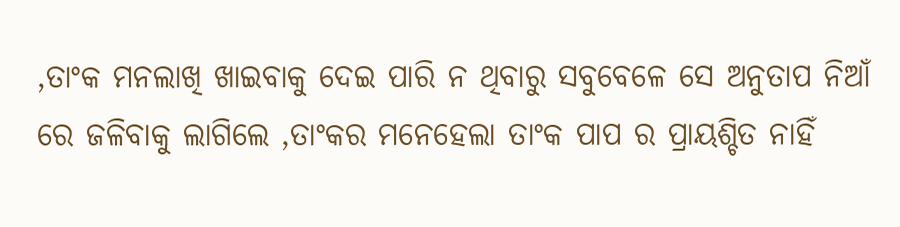,ତାଂକ ମନଲାଖି ଖାଇବାକୁ ଦେଇ ପାରି ନ ଥିବାରୁ ସବୁବେଳେ ସେ ଅନୁତାପ ନିଆଁ ରେ ଜଳିବାକୁ ଲାଗିଲେ ,ତାଂକର ମନେହେଲା ତାଂକ ପାପ ର ପ୍ରାୟଶ୍ଚିତ ନାହିଁ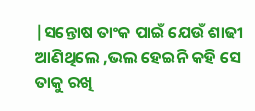|ସନ୍ତୋଷ ତାଂକ ପାଇଁ ଯେଉଁ ଶାଢୀ ଆଣିଥିଲେ ,ଭଲ ହେଇନି କହି ସେ ତାକୁ ରଖି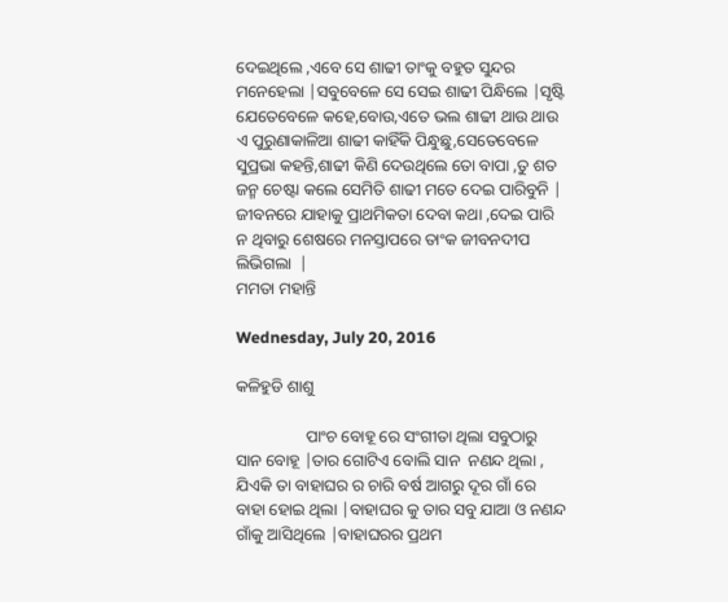ଦେଇଥିଲେ ,ଏବେ ସେ ଶାଢୀ ତାଂକୁ ବହୁତ ସୁନ୍ଦର ମନେହେଲା |ସବୁବେଳେ ସେ ସେଇ ଶାଢୀ ପିନ୍ଧିଲେ |ସୃଷ୍ଟି ଯେତେବେଳେ କହେ,ବୋଉ,ଏତେ ଭଲ ଶାଢୀ ଥାଉ ଥାଉ ଏ ପୁରୁଣାକାଳିଆ ଶାଢୀ କାହିଁକି ପିନ୍ଧୁଛୁ,ସେତେବେଳେ ସୁପ୍ରଭା କହନ୍ତି,ଶାଢୀ କିଣି ଦେଉଥିଲେ ତୋ ବାପା ,ତୁ ଶତ ଜନ୍ମ ଚେଷ୍ଟା କଲେ ସେମିତି ଶାଢୀ ମତେ ଦେଇ ପାରିବୁନି | ଜୀବନରେ ଯାହାକୁ ପ୍ରାଥମିକତା ଦେବା କଥା ,ଦେଇ ପାରି ନ ଥିବାରୁ ଶେଷରେ ମନସ୍ତାପରେ ତାଂକ ଜୀବନଦୀପ ଲିଭିଗଲା  |
ମମତା ମହାନ୍ତି

Wednesday, July 20, 2016

କଳିହୁଡି ଶାଶୁ

                 ପାଂଚ ବୋହୂ ରେ ସଂଗୀତା ଥିଲା ସବୁଠାରୁ ସାନ ବୋହୂ |ତାର ଗୋଟିଏ ବୋଲି ସାନ  ନଣନ୍ଦ ଥିଲା , ଯିଏକି ତା ବାହାଘର ର ଚାରି ବର୍ଷ ଆଗରୁ ଦୂର ଗାଁ ରେ ବାହା ହୋଇ ଥିଲା |ବାହାଘର କୁ ତାର ସବୁ ଯାଆ ଓ ନଣନ୍ଦ ଗାଁକୁ ଆସିଥିଲେ |ବାହାଘରର ପ୍ରଥମ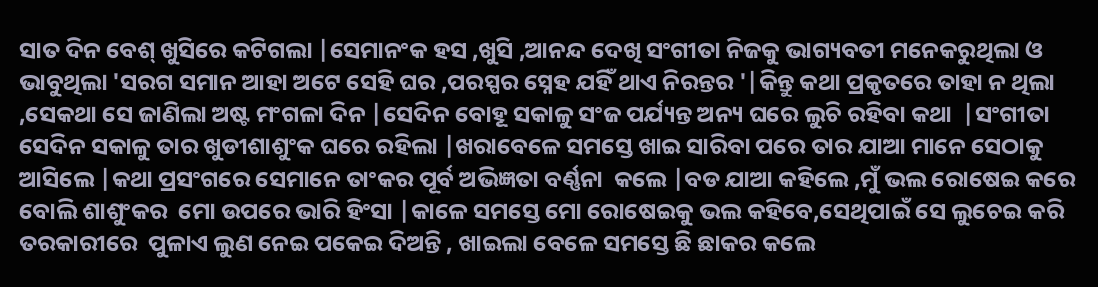ସାତ ଦିନ ବେଶ୍ ଖୁସିରେ କଟିଗଲା |ସେମାନଂକ ହସ ,ଖୁସି ,ଆନନ୍ଦ ଦେଖି ସଂଗୀତା ନିଜକୁ ଭାଗ୍ୟବତୀ ମନେକରୁଥିଲା ଓ ଭାବୁଥିଲା 'ସରଗ ସମାନ ଆହା ଅଟେ ସେହି ଘର ,ପରସ୍ପର ସ୍ନେହ ଯହିଁ ଥାଏ ନିରନ୍ତର '|କିନ୍ତୁ କଥା ପ୍ରକୃତରେ ତାହା ନ ଥିଲା ,ସେକଥା ସେ ଜାଣିଲା ଅଷ୍ଟ ମଂଗଳା ଦିନ |ସେଦିନ ବୋହୂ ସକାଳୁ ସଂଜ ପର୍ଯ୍ୟନ୍ତ ଅନ୍ୟ ଘରେ ଲୁଚି ରହିବା କଥା  |ସଂଗୀତା  ସେଦିନ ସକାଳୁ ତାର ଖୁଡୀଶାଶୁଂକ ଘରେ ରହିଲା |ଖରାବେଳେ ସମସ୍ତେ ଖାଇ ସାରିବା ପରେ ତାର ଯାଆ ମାନେ ସେଠାକୁ ଆସିଲେ |କଥା ପ୍ରସଂଗରେ ସେମାନେ ତାଂକର ପୂର୍ବ ଅଭିଜ୍ଞତା ବର୍ଣ୍ଣନା  କଲେ |ବଡ ଯାଆ କହିଲେ ,ମୁଁ ଭଲ ରୋଷେଇ କରେ ବୋଲି ଶାଶୁଂକର  ମୋ ଉପରେ ଭାରି ହିଂସା |କାଳେ ସମସ୍ତେ ମୋ ରୋଷେଇକୁ ଭଲ କହିବେ,ସେଥିପାଇଁ ସେ ଲୁଚେଇ କରି ତରକାରୀରେ  ପୁଳାଏ ଲୁଣ ନେଇ ପକେଇ ଦିଅନ୍ତି , ଖାଇଲା ବେଳେ ସମସ୍ତେ ଛି ଛାକର କଲେ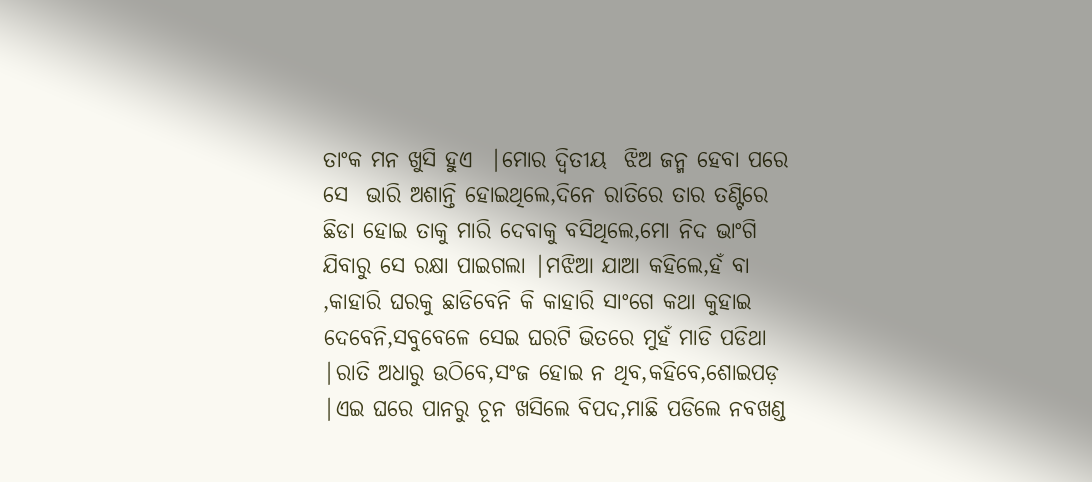ତାଂକ ମନ ଖୁସି ହୁଏ  |ମୋର ଦ୍ୱିତୀୟ  ଝିଅ ଜନ୍ମ ହେବା ପରେ ସେ  ଭାରି ଅଶାନ୍ତି ହୋଇଥିଲେ,ଦିନେ ରାତିରେ ତାର ତଣ୍ଟିରେ ଛିଡା ହୋଇ ତାକୁ ମାରି ଦେବାକୁ ବସିଥିଲେ,ମୋ ନିଦ ଭାଂଗି ଯିବାରୁ ସେ ରକ୍ଷା ପାଇଗଲା |ମଝିଆ ଯାଆ କହିଲେ,ହଁ ବା ,କାହାରି ଘରକୁ ଛାଡିବେନି କି କାହାରି ସାଂଗେ କଥା କୁହାଇ ଦେବେନି,ସବୁବେଳେ ସେଇ ଘରଟି ଭିତରେ ମୁହଁ ମାଡି ପଡିଥା |ରାତି ଅଧାରୁ ଉଠିବେ,ସଂଜ ହୋଇ ନ ଥିବ,କହିବେ,ଶୋଇପଡ଼ |ଏଇ ଘରେ ପାନରୁ ଚୂନ ଖସିଲେ ବିପଦ,ମାଛି ପଡିଲେ ନବଖଣ୍ଡ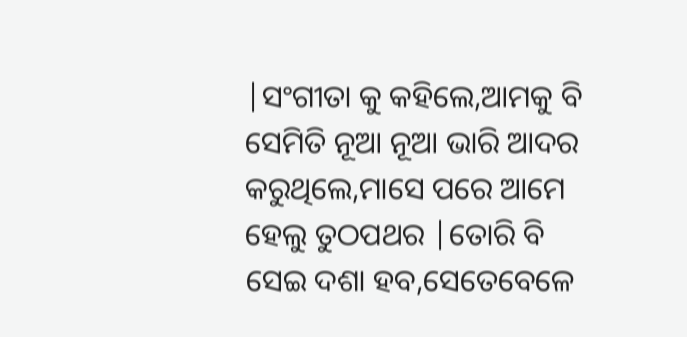|ସଂଗୀତା କୁ କହିଲେ,ଆମକୁ ବି ସେମିତି ନୂଆ ନୂଆ ଭାରି ଆଦର କରୁଥିଲେ,ମାସେ ପରେ ଆମେ ହେଲୁ ତୁଠପଥର |ତୋରି ବି ସେଇ ଦଶା ହବ,ସେତେବେଳେ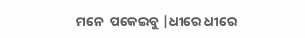ମନେ  ପକେଇବୁ |ଧୀରେ ଧୀରେ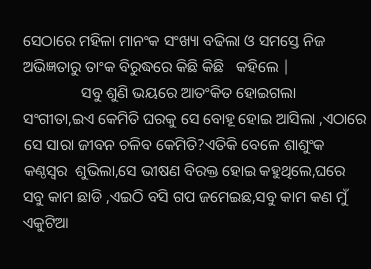ସେଠାରେ ମହିଳା ମାନଂକ ସଂଖ୍ୟା ବଢିଲା ଓ ସମସ୍ତେ ନିଜ ଅଭିଜ୍ଞତାରୁ ତାଂକ ବିରୁଦ୍ଧରେ କିଛି କିଛି   କହିଲେ |
               ସବୁ ଶୁଣି ଭୟରେ ଆତଂକିତ ହୋଇଗଲା ସଂଗୀତା,ଇଏ କେମିତି ଘରକୁ ସେ ବୋହୂ ହୋଇ ଆସିଲା ,ଏଠାରେ ସେ ସାରା ଜୀବନ ଚଳିବ କେମିତି?ଏତିକି ବେଳେ ଶାଶୁଂକ କଣ୍ଠସ୍ୱର  ଶୁଭିଲା,ସେ ଭୀଷଣ ବିରକ୍ତ ହୋଇ କହୁଥିଲେ,ଘରେ ସବୁ କାମ ଛାଡି ,ଏଇଠି ବସି ଗପ ଜମେଇଛ,ସବୁ କାମ କଣ ମୁଁ ଏକୁଟିଆ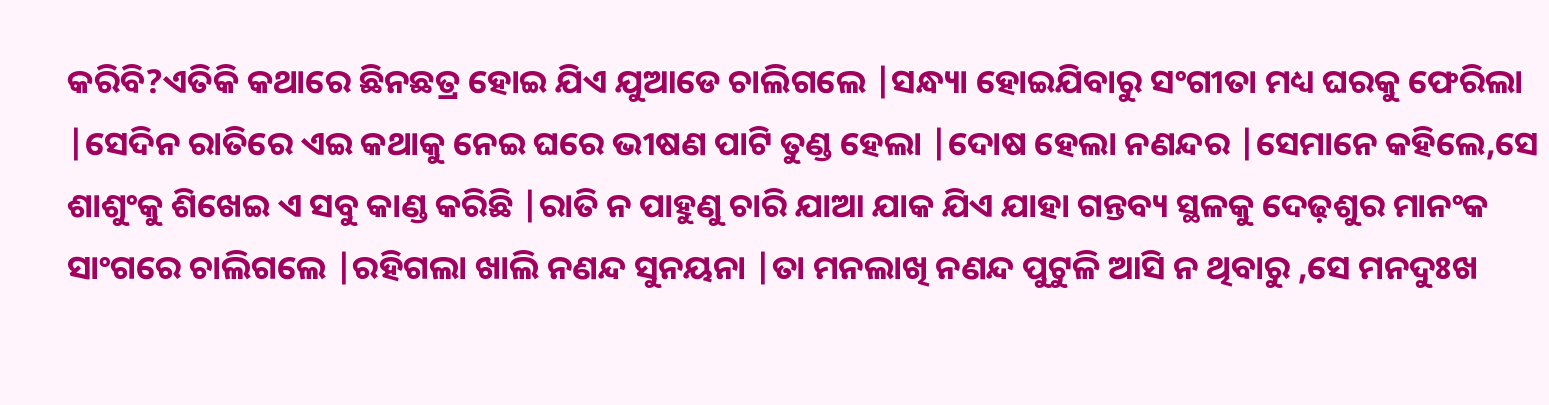କରିବି?ଏତିକି କଥାରେ ଛିନଛତ୍ର ହୋଇ ଯିଏ ଯୁଆଡେ ଚାଲିଗଲେ |ସନ୍ଧ୍ୟା ହୋଇଯିବାରୁ ସଂଗୀତା ମଧ୍ୟ ଘରକୁ ଫେରିଲା |ସେଦିନ ରାତିରେ ଏଇ କଥାକୁ ନେଇ ଘରେ ଭୀଷଣ ପାଟି ତୁଣ୍ଡ ହେଲା |ଦୋଷ ହେଲା ନଣନ୍ଦର |ସେମାନେ କହିଲେ,ସେ  ଶାଶୁଂକୁ ଶିଖେଇ ଏ ସବୁ କାଣ୍ଡ କରିଛି |ରାତି ନ ପାହୁଣୁ ଚାରି ଯାଆ ଯାକ ଯିଏ ଯାହା ଗନ୍ତବ୍ୟ ସ୍ଥଳକୁ ଦେଢ଼ଶୁର ମାନଂକ ସାଂଗରେ ଚାଲିଗଲେ |ରହିଗଲା ଖାଲି ନଣନ୍ଦ ସୁନୟନା |ତା ମନଲାଖି ନଣନ୍ଦ ପୁଟୁଳି ଆସି ନ ଥିବାରୁ ,ସେ ମନଦୁଃଖ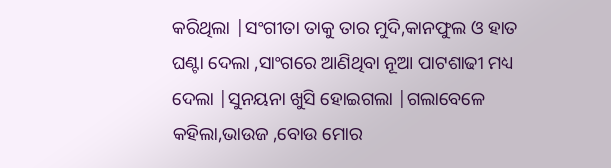କରିଥିଲା |ସଂଗୀତା ତାକୁ ତାର ମୁଦି,କାନଫୁଲ ଓ ହାତ ଘଣ୍ଟା ଦେଲା ,ସାଂଗରେ ଆଣିଥିବା ନୂଆ ପାଟଶାଢୀ ମଧ୍ୟ ଦେଲା |ସୁନୟନା ଖୁସି ହୋଇଗଲା |ଗଲାବେଳେ  କହିଲା,ଭାଉଜ ,ବୋଉ ମୋର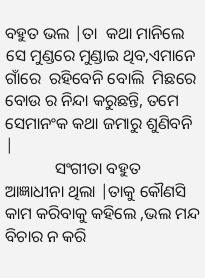ବହୁତ ଭଲ |ତା  କଥା ମାନିଲେ ସେ ମୁଣ୍ଡରେ ମୁଣ୍ଡାଇ ଥିବ,ଏମାନେ ଗାଁରେ  ରହିବେନି ବୋଲି  ମିଛରେ ବୋଉ ର ନିନ୍ଦା କରୁଛନ୍ତି, ତମେ ସେମାନଂକ କଥା ଜମାରୁ ଶୁଣିବନି |
            ସଂଗୀତା ବହୁତ ଆଜ୍ଞାଧୀନା ଥିଲା |ତାକୁ କୌଣସି କାମ କରିବାକୁ କହିଲେ ,ଭଲ ମନ୍ଦ ବିଚାର ନ କରି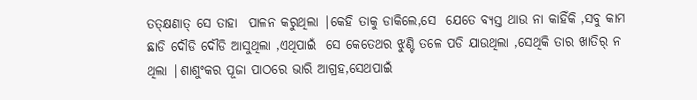ତତ୍କ୍ଷଣାତ୍ ସେ ତାହା  ପାଳନ କରୁଥିଲା |କେହି ତାକୁ ଡାକିଲେ,ସେ  ଯେତେ ବ୍ୟସ୍ତ ଥାଉ ନା କାହିଁକି ,ସବୁ କାମ ଛାଡି ଦୌଡି ଦୌଡି ଆସୁଥିଲା ,ଏଥିପାଇଁ  ସେ କେତେଥର ଝୁଣ୍ଟି ତଳେ ପଡି ଯାଉଥିଲା ,ସେଥିକି ତାର ଖାତିର୍ ନ ଥିଲା |ଶାଶୁଂକର ପୂଜା ପାଠରେ ଭାରି ଆଗ୍ରହ,ସେଥପାଇଁ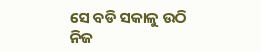ସେ ବଡି ସକାଳୁ ଉଠି ନିଜ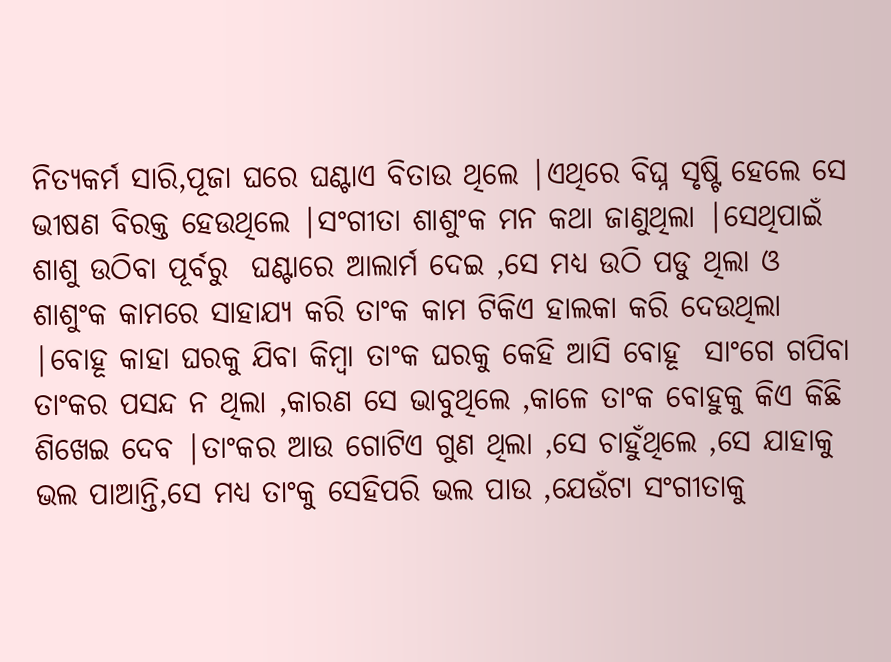ନିତ୍ୟକର୍ମ ସାରି,ପୂଜା ଘରେ ଘଣ୍ଟାଏ ବିତାଉ ଥିଲେ |ଏଥିରେ ବିଘ୍ନ ସୃଷ୍ଟି ହେଲେ ସେ ଭୀଷଣ ବିରକ୍ତ ହେଉଥିଲେ |ସଂଗୀତା ଶାଶୁଂକ ମନ କଥା ଜାଣୁଥିଲା |ସେଥିପାଇଁ ଶାଶୁ ଉଠିବା ପୂର୍ବରୁ  ଘଣ୍ଟାରେ ଆଲାର୍ମ ଦେଇ ,ସେ ମଧ୍ୟ ଉଠି ପଡୁ ଥିଲା ଓ ଶାଶୁଂକ କାମରେ ସାହାଯ୍ୟ କରି ତାଂକ କାମ ଟିକିଏ ହାଲକା କରି ଦେଉଥିଲା |ବୋହୂ କାହା ଘରକୁ ଯିବା କିମ୍ବା ତାଂକ ଘରକୁ କେହି ଆସି ବୋହୂ  ସାଂଗେ ଗପିବା ତାଂକର ପସନ୍ଦ ନ ଥିଲା ,କାରଣ ସେ ଭାବୁଥିଲେ ,କାଳେ ତାଂକ ବୋହୁକୁ କିଏ କିଛି ଶିଖେଇ ଦେବ |ତାଂକର ଆଉ ଗୋଟିଏ ଗୁଣ ଥିଲା ,ସେ ଚାହୁଁଥିଲେ ,ସେ ଯାହାକୁ ଭଲ ପାଆନ୍ତି,ସେ ମଧ୍ୟ ତାଂକୁ ସେହିପରି ଭଲ ପାଉ ,ଯେଉଁଟା ସଂଗୀତାକୁ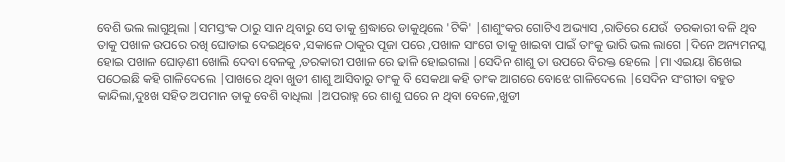ବେଶି ଭଲ ଲାଗୁଥିଲା |ସମସ୍ତଂକ ଠାରୁ ସାନ ଥିବାରୁ ସେ ତାକୁ ଶ୍ରଦ୍ଧାରେ ଡାକୁଥିଲେ 'ଟିକି' |ଶାଶୁଂକର ଗୋଟିଏ ଅଭ୍ୟାସ ,ରାତିରେ ଯେଉଁ  ତରକାରୀ ବଳି ଥିବ ତାକୁ ପଖାଳ ଉପରେ ରଖି ଘୋଡାଇ ଦେଇଥିବେ ,ସକାଳେ ଠାକୁର ପୂଜା ପରେ ,ପଖାଳ ସାଂଗେ ତାକୁ ଖାଇବା ପାଇଁ ତାଂକୁ ଭାରି ଭଲ ଲାଗେ |ଦିନେ ଅନ୍ୟମନସ୍କ ହୋଇ ପଖାଳ ଘୋଡ଼ଣୀ ଖୋଲି ଦେବା ବେଳକୁ ,ତରକାରୀ ପଖାଳ ରେ ଢାଳି ହୋଇଗଲା |ସେଦିନ ଶାଶୁ ତା ଉପରେ ବିରକ୍ତ ହେଲେ |ମା ଏଇୟା ଶିଖେଇ ପଠେଇଛି କହି ଗାଳିଦେଲେ |ପାଖରେ ଥିବା ଖୁଡୀ ଶାଶୁ ଆସିବାରୁ ତାଂକୁ ବି ସେକଥା କହି ତାଂକ ଆଗରେ ବୋଝେ ଗାଳିଦେଲେ |ସେଦିନ ସଂଗୀତା ବହୁତ  କାନ୍ଦିଲା,ଦୁଃଖ ସହିତ ଅପମାନ ତାକୁ ବେଶି ବାଧିଲା |ଅପରାହ୍ନ ରେ ଶାଶୁ ଘରେ ନ ଥିବା ବେଳେ,ଖୁଡୀ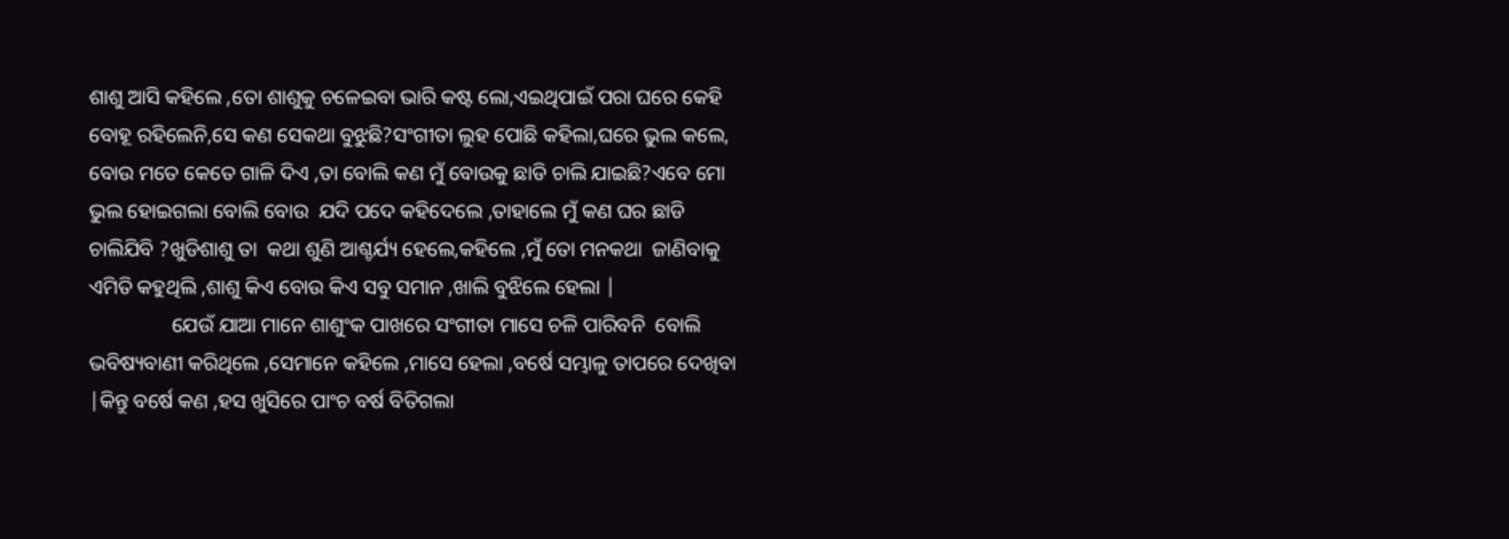ଶାଶୁ ଆସି କହିଲେ ,ତୋ ଶାଶୁକୁ ଚଳେଇବା ଭାରି କଷ୍ଟ ଲୋ,ଏଇଥିପାଇଁ ପରା ଘରେ କେହି ବୋହୂ ରହିଲେନି,ସେ କଣ ସେକଥା ବୁଝୁଛି?ସଂଗୀତା ଲୁହ ପୋଛି କହିଲା,ଘରେ ଭୁଲ କଲେ, ବୋଉ ମତେ କେତେ ଗାଳି ଦିଏ ,ତା ବୋଲି କଣ ମୁଁ ବୋଉକୁ ଛାଡି ଚାଲି ଯାଇଛି?ଏବେ ମୋ ଭୁଲ ହୋଇଗଲା ବୋଲି ବୋଉ  ଯଦି ପଦେ କହିଦେଲେ ,ତାହାଲେ ମୁଁ କଣ ଘର ଛାଡି ଚାଲିଯିବି ?ଖୁଡିଶାଶୁ ତା  କଥା ଶୁଣି ଆଶ୍ଚର୍ଯ୍ୟ ହେଲେ,କହିଲେ ,ମୁଁ ତୋ ମନକଥା  ଜାଣିବାକୁ ଏମିତି କହୁଥିଲି ,ଶାଶୁ କିଏ ବୋଉ କିଏ ସବୁ ସମାନ ,ଖାଲି ବୁଝିଲେ ହେଲା |
                ଯେଉଁ ଯାଆ ମାନେ ଶାଶୁଂକ ପାଖରେ ସଂଗୀତା ମାସେ ଚଳି ପାରିବନି  ବୋଲି ଭବିଷ୍ୟବାଣୀ କରିଥିଲେ ,ସେମାନେ କହିଲେ ,ମାସେ ହେଲା ,ବର୍ଷେ ସମ୍ଭାଳୁ ତାପରେ ଦେଖିବା |କିନ୍ତୁ ବର୍ଷେ କଣ ,ହସ ଖୁସିରେ ପାଂଚ ବର୍ଷ ବିତିଗଲା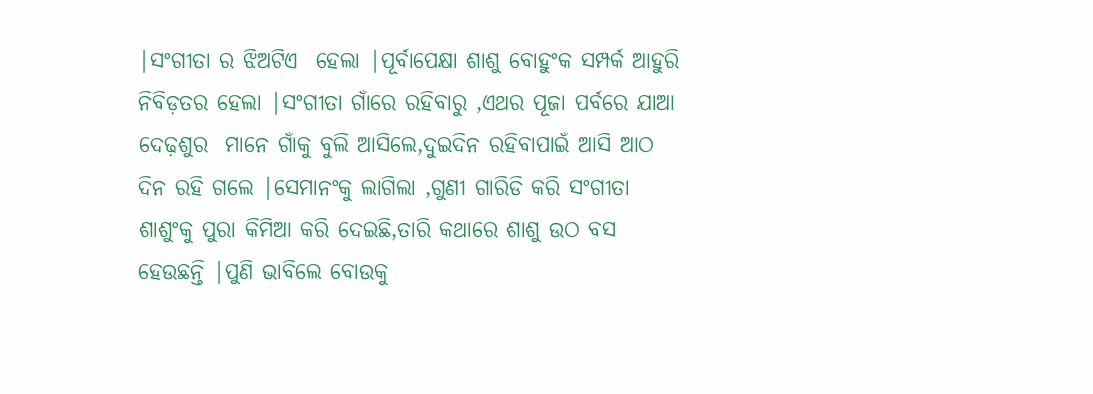|ସଂଗୀତା ର ଝିଅଟିଏ  ହେଲା |ପୂର୍ବାପେକ୍ଷା ଶାଶୁ ବୋହୁଂକ ସମ୍ପର୍କ ଆହୁରି ନିବିଡ଼ତର ହେଲା |ସଂଗୀତା ଗାଁରେ ରହିବାରୁ ,ଏଥର ପୂଜା ପର୍ବରେ ଯାଆ ଦେଢ଼ଶୁର  ମାନେ ଗାଁକୁ ବୁଲି ଆସିଲେ,ଦୁଇଦିନ ରହିବାପାଇଁ ଆସି ଆଠ ଦିନ ରହି ଗଲେ |ସେମାନଂକୁ ଲାଗିଲା ,ଗୁଣୀ ଗାରିଡି କରି ସଂଗୀତା  ଶାଶୁଂକୁ ପୁରା କିମିଆ କରି ଦେଇଛି,ତାରି କଥାରେ ଶାଶୁ ଉଠ ବସ ହେଉଛନ୍ତି |ପୁଣି ଭାବିଲେ ବୋଉକୁ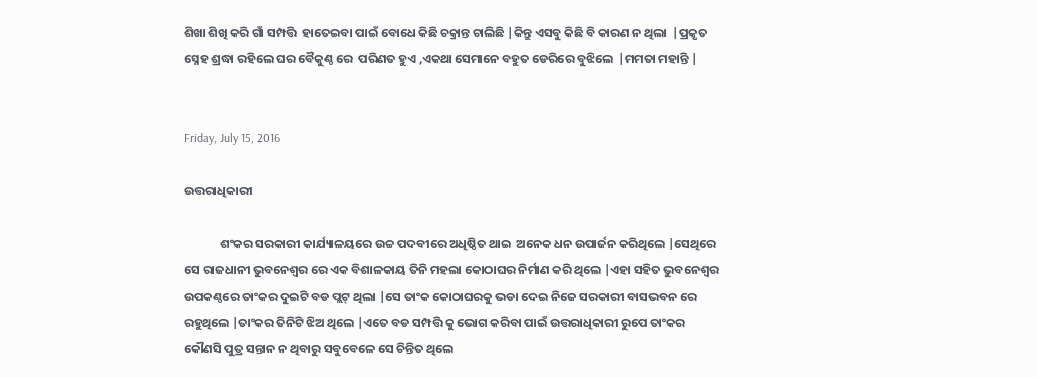ଶିଖା ଶିଖି କରି ଗାଁ ସମ୍ପତ୍ତି  ହାତେଇବା ପାଇଁ ବୋଧେ କିଛି ଚକ୍ରାନ୍ତ ଚାଲିଛି |କିନ୍ତୁ ଏସବୁ କିଛି ବି କାରଣ ନ ଥିଲା  |ପ୍ରକୃତ ସ୍ନେହ ଶ୍ରଦ୍ଧା ରହିଲେ ଘର ବୈକୁଣ୍ଠ ରେ  ପରିଣତ ହୁଏ ,ଏକଥା ସେମାନେ ବହୁତ ଡେରିରେ ବୁଝିଲେ  |ମମତା ମହାନ୍ତି |


Friday, July 15, 2016

ଉତ୍ତରାଧିକାରୀ

             ଶଂକର ସରକାରୀ କାର୍ଯ୍ୟାଳୟରେ ଉଚ୍ଚ ପଦବୀରେ ଅଧିଷ୍ଠିତ ଥାଇ  ଅନେକ ଧନ ଉପାର୍ଜନ କରିଥିଲେ |ସେଥିରେ ସେ ରାଜଧାନୀ ଭୁବନେଶ୍ୱର ରେ ଏକ ବିଶାଳକାୟ ତିନି ମହଲା କୋଠାଘର ନିର୍ମାଣ କରି ଥିଲେ |ଏହା ସହିତ ଭୁବନେଶ୍ୱର ଉପକଣ୍ଠରେ ତାଂକର ଦୁଇଟି ବଡ ପ୍ଲଟ୍ ଥିଲା |ସେ ତାଂକ କୋଠାଘରକୁ ଭଡା ଦେଇ ନିଜେ ସରକାରୀ ବାସଭବନ ରେ ରହୁଥିଲେ |ତାଂକର ତିନିଟି ଝିଅ ଥିଲେ |ଏତେ ବଡ ସମ୍ପତ୍ତି କୁ ଭୋଗ କରିବା ପାଇଁ ଉତ୍ତରାଧିକାରୀ ରୁପେ ତାଂକର କୌଣସି ପୁତ୍ର ସନ୍ତାନ ନ ଥିବାରୁ ସବୁବେଳେ ସେ ଚିନ୍ତିତ ଥିଲେ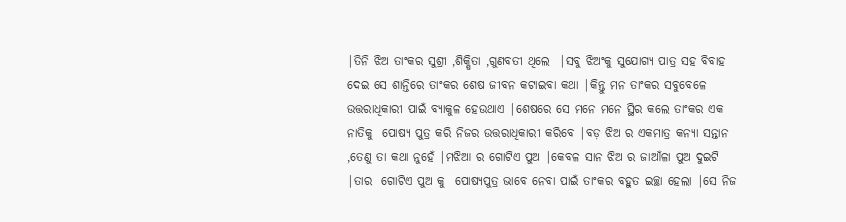|ତିନି ଝିଅ ତାଂକର ସୁଶ୍ରୀ ,ଶିକ୍ଷିତା ,ଗୁଣବତୀ ଥିଲେ  |ସବୁ ଝିଅଂକୁ ସୁଯୋଗ୍ୟ ପାତ୍ର ସହ ବିବାହ ଦେଇ ସେ ଶାନ୍ତିରେ ତାଂକର ଶେଷ ଜୀବନ କଟାଇବା କଥା |କିନ୍ତୁ ମନ ତାଂକର ସବୁବେଳେ ଉତ୍ତରାଧିକାରୀ ପାଇଁ ବ୍ୟାକୁଳ ହେଉଥାଏ |ଶେଷରେ ସେ ମନେ ମନେ ସ୍ଥିର କଲେ ତାଂକର ଏକ ନାତିକୁ  ପୋଷ୍ୟ ପୁତ୍ର କରି ନିଜର ଉତ୍ତରାଧିକାରୀ କରିବେ |ବଡ଼ ଝିଅ ର ଏକମାତ୍ର କନ୍ୟା ସନ୍ତାନ ,ତେଣୁ ତା କଥା ନୁହେଁ |ମଝିଆ ର ଗୋଟିଏ ପୁଅ |କେବଳ ସାନ ଝିଅ ର ଜାଆଁଳା ପୁଅ ଦୁଇଟି |ତାର  ଗୋଟିଏ ପୁଅ କୁ  ପୋଷ୍ୟପୁତ୍ର ଭାବେ ନେବା ପାଇଁ ତାଂକର ବହୁତ ଇଚ୍ଛା ହେଲା |ସେ ନିଜ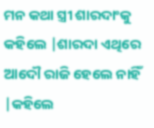ମନ କଥା ସ୍ତ୍ରୀ ଶାରଦାଂକୁ କହିଲେ |ଶାରଦା ଏଥିରେ ଆଦୌ ରାଜି ହେଲେ ନାହିଁ |କହିଲେ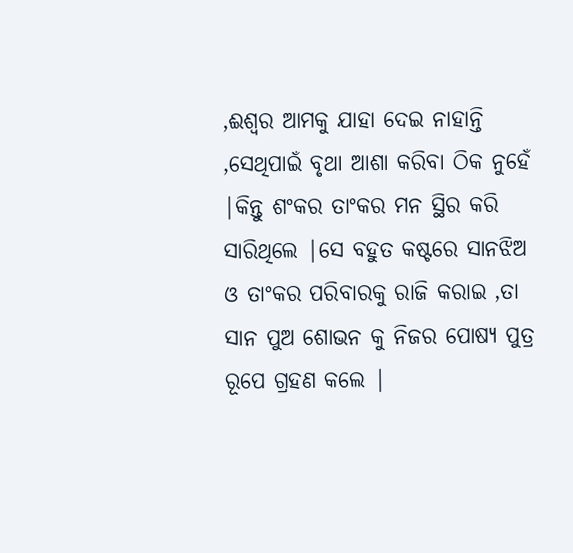,ଈଶ୍ୱର ଆମକୁ ଯାହା ଦେଇ ନାହାନ୍ତି ,ସେଥିପାଇଁ ବୃଥା ଆଶା କରିବା ଠିକ ନୁହେଁ |କିନ୍ତୁ ଶଂକର ତାଂକର ମନ ସ୍ଥିର କରି ସାରିଥିଲେ |ସେ ବହୁତ କଷ୍ଟରେ ସାନଝିଅ  ଓ ତାଂକର ପରିବାରକୁ ରାଜି କରାଇ ,ତା ସାନ ପୁଅ ଶୋଭନ କୁ ନିଜର ପୋଷ୍ୟ ପୁତ୍ର ରୂପେ ଗ୍ରହଣ କଲେ |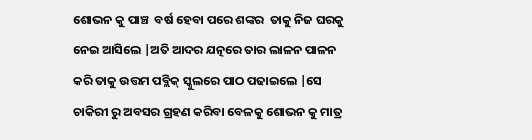ଶୋଭନ କୁ ପାଞ୍ଚ  ବର୍ଷ ହେବା ପରେ ଶଙ୍କର  ତାକୁ ନିଜ ଘରକୁ ନେଇ ଆସିଲେ |ଅତି ଆଦର ଯତ୍ନରେ ତାର ଲାଳନ ପାଳନ କରି ତାକୁ ଉତ୍ତମ ପବ୍ଲିକ୍ ସ୍କୁଲରେ ପାଠ ପଢାଇଲେ |ସେ  ଚାକିରୀ ରୁ ଅବସର ଗ୍ରହଣ କରିବା ବେଳକୁ ଶୋଭନ କୁ ମାତ୍ର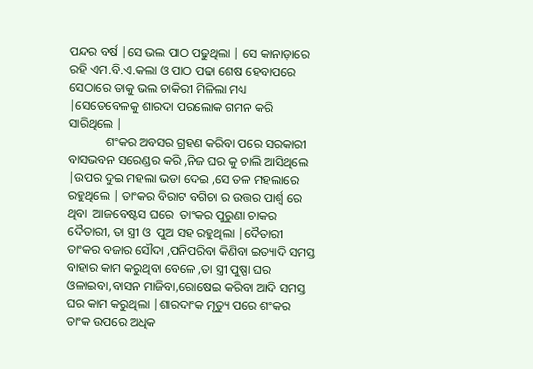ପନ୍ଦର ବର୍ଷ |ସେ ଭଲ ପାଠ ପଢୁଥିଲା | ସେ କାନାଡ଼ାରେ ରହି ଏମ.ବି.ଏ.କଲା ଓ ପାଠ ପଢା ଶେଷ ହେବାପରେ ସେଠାରେ ତାକୁ ଭଲ ଚାକିରୀ ମିଳିଲା ମଧ୍ୟ |ସେତେବେଳକୁ ଶାରଦା ପରଲୋକ ଗମନ କରି ସାରିଥିଲେ |
            ଶଂକର ଅବସର ଗ୍ରହଣ କରିବା ପରେ ସରକାରୀ ବାସଭବନ ସରେଣ୍ଡର କରି ,ନିଜ ଘର କୁ ଚାଲି ଆସିଥିଲେ |ଉପର ଦୁଇ ମହଲା ଭଡା ଦେଇ ,ସେ ତଳ ମହଲାରେ ରହୁଥିଲେ | ତାଂକର ବିରାଟ ବଗିଚା ର ଉତ୍ତର ପାର୍ଶ୍ୱ ରେ ଥିବା  ଆଜବେଷ୍ଟସ ଘରେ  ତାଂକର ପୁରୁଣା ଚାକର ଦୈତାରୀ, ତା ସ୍ତ୍ରୀ ଓ  ପୁଅ ସହ ରହୁଥିଲା |ଦୈତାରୀ ତାଂକର ବଜାର ସୌଦା ,ପନିପରିବା କିଣିବା ଇତ୍ୟାଦି ସମସ୍ତ ବାହାର କାମ କରୁଥିବା ବେଳେ ,ତା ସ୍ତ୍ରୀ ପୁଷ୍ପା ଘର ଓଳାଇବା,ବାସନ ମାଜିବା,ରୋଷେଇ କରିବା ଆଦି ସମସ୍ତ ଘର କାମ କରୁଥିଲା |ଶାରଦାଂକ ମୃତ୍ୟୁ ପରେ ଶଂକର ତାଂକ ଉପରେ ଅଧିକ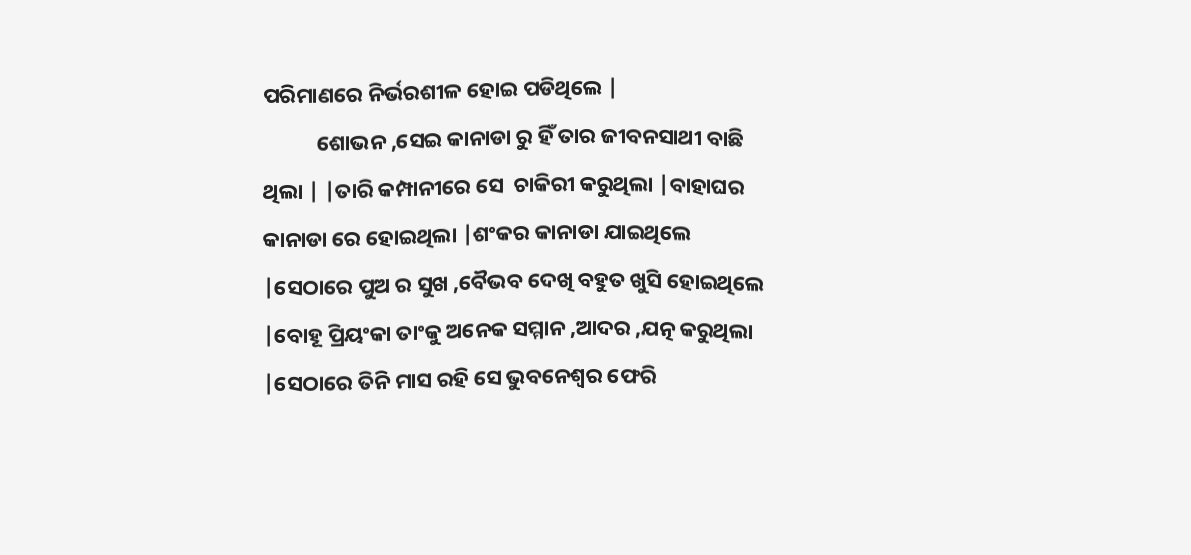ପରିମାଣରେ ନିର୍ଭରଶୀଳ ହୋଇ ପଡିଥିଲେ |
           ଶୋଭନ ,ସେଇ କାନାଡା ରୁ ହିଁ ତାର ଜୀବନସାଥୀ ବାଛି ଥିଲା | |ତାରି କମ୍ପାନୀରେ ସେ  ଚାକିରୀ କରୁଥିଲା |ବାହାଘର କାନାଡା ରେ ହୋଇଥିଲା |ଶଂକର କାନାଡା ଯାଇଥିଲେ |ସେଠାରେ ପୁଅ ର ସୁଖ ,ବୈଭବ ଦେଖି ବହୁତ ଖୁସି ହୋଇଥିଲେ |ବୋହୂ ପ୍ରିୟଂକା ତାଂକୁ ଅନେକ ସମ୍ମାନ ,ଆଦର ,ଯତ୍ନ କରୁଥିଲା |ସେଠାରେ ତିନି ମାସ ରହି ସେ ଭୁବନେଶ୍ୱର ଫେରି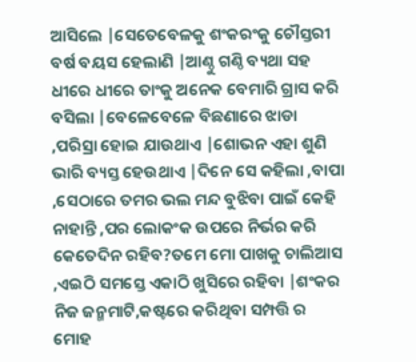ଆସିଲେ |ସେତେବେଳକୁ ଶଂକରଂକୁ ଚୌସ୍ତରୀ ବର୍ଷ ବୟସ ହେଲାଣି |ଆଣ୍ଠୁ ଗଣ୍ଠି ବ୍ୟଥା ସହ ଧୀରେ ଧୀରେ ତାଂକୁ ଅନେକ ବେମାରି ଗ୍ରାସ କରି ବସିଲା |ବେଳେବେଳେ ବିଛଣାରେ ଝାଡା ,ପରିସ୍ରା ହୋଇ ଯାଉଥାଏ |ଶୋଭନ ଏହା ଶୁଣି ଭାରି ବ୍ୟସ୍ତ ହେଉଥାଏ |ଦିନେ ସେ କହିଲା ,ବାପା ,ସେଠାରେ ତମର ଭଲ ମନ୍ଦ ବୁଝିବା ପାଇଁ କେହି ନାହାନ୍ତି ,ପର ଲୋକଂକ ଉପରେ ନିର୍ଭର କରି କେତେଦିନ ରହିବ?ତମେ ମୋ ପାଖକୁ ଚାଲିଆସ ,ଏଇଠି ସମସ୍ତେ ଏକାଠି ଖୁସିରେ ରହିବା |ଶଂକର ନିଜ ଜନ୍ମମାଟି,କଷ୍ଟରେ କରିଥିବା ସମ୍ପତ୍ତି ର ମୋହ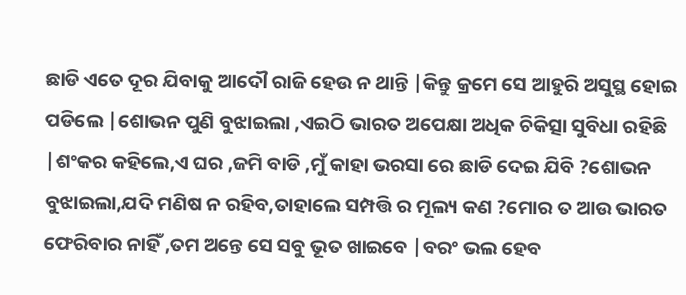ଛାଡି ଏତେ ଦୂର ଯିବାକୁ ଆଦୌ ରାଜି ହେଉ ନ ଥାନ୍ତି |କିନ୍ତୁ କ୍ରମେ ସେ ଆହୁରି ଅସୁସ୍ଥ ହୋଇ ପଡିଲେ |ଶୋଭନ ପୁଣି ବୁଝାଇଲା ,ଏଇଠି ଭାରତ ଅପେକ୍ଷା ଅଧିକ ଚିକିତ୍ସା ସୁବିଧା ରହିଛି |ଶଂକର କହିଲେ,ଏ ଘର ,ଜମି ବାଡି ,ମୁଁ କାହା ଭରସା ରେ ଛାଡି ଦେଇ ଯିବି ?ଶୋଭନ ବୁଝାଇଲା,ଯଦି ମଣିଷ ନ ରହିବ,ତାହାଲେ ସମ୍ପତ୍ତି ର ମୂଲ୍ୟ କଣ ?ମୋର ତ ଆଉ ଭାରତ ଫେରିବାର ନାହିଁ ,ତମ ଅନ୍ତେ ସେ ସବୁ ଭୂତ ଖାଇବେ |ବରଂ ଭଲ ହେବ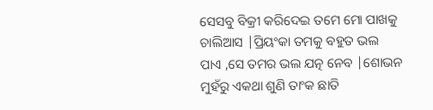ସେସବୁ ବିକ୍ରୀ କରିଦେଇ ତମେ ମୋ ପାଖକୁ ଚାଲିଆସ |ପ୍ରିୟଂକା ତମକୁ ବହୁତ ଭଲ ପାଏ ,ସେ ତମର ଭଲ ଯତ୍ନ ନେବ |ଶୋଭନ  ମୁହଁରୁ ଏକଥା ଶୁଣି ତାଂକ ଛାତି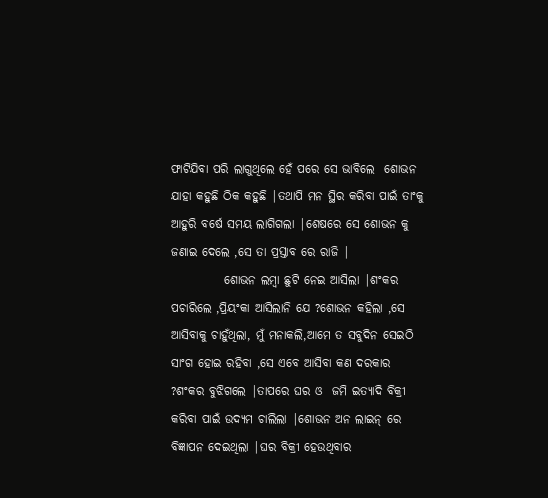ଫାଟିଯିବା ପରି ଲାଗୁଥିଲେ ହେଁ ପରେ ସେ ଭାବିଲେ  ଶୋଭନ ଯାହା କହୁଛି ଠିକ କହୁଛି |ତଥାପି ମନ ସ୍ଥିର କରିବା ପାଇଁ ତାଂକୁ ଆହୁରି ବର୍ଷେ ସମୟ ଲାଗିଗଲା |ଶେଷରେ ସେ ଶୋଭନ କୁ ଜଣାଇ ଦେଲେ ,ସେ ତା ପ୍ରସ୍ତାବ ରେ ରାଜି |
           ଶୋଭନ ଲମ୍ବା ଛୁଟି ନେଇ ଆସିଲା |ଶଂକର ପଚାରିଲେ ,ପ୍ରିୟଂକା ଆସିଲାନି ଯେ ?ଶୋଭନ କହିଲା ,ସେ ଆସିବାକୁ ଚାହୁଁଥିଲା, ମୁଁ ମନାକଲି,ଆମେ ତ ସବୁଦିନ ସେଇଠି ସାଂଗ ହୋଇ ରହିବା ,ସେ ଏବେ ଆସିବା କଣ ଦରକାର ?ଶଂକର ବୁଝିଗଲେ |ତାପରେ ଘର ଓ  ଜମି ଇତ୍ୟାଦି ବିକ୍ରୀ କରିବା ପାଇଁ ଉଦ୍ୟମ ଚାଲିଲା |ଶୋଭନ ଅନ ଲାଇନ୍ ରେ ବିଜ୍ଞାପନ ଦେଇଥିଲା |ଘର ବିକ୍ରୀ ହେଉଥିବାର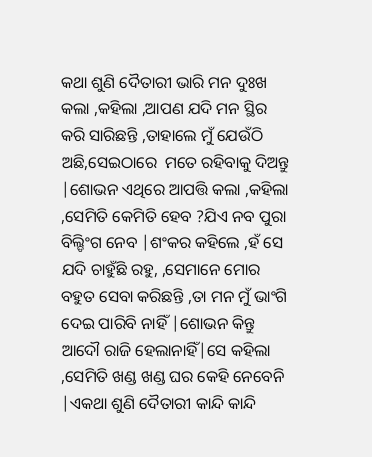କଥା ଶୁଣି ଦୈତାରୀ ଭାରି ମନ ଦୁଃଖ କଲା ,କହିଲା ,ଆପଣ ଯଦି ମନ ସ୍ଥିର କରି ସାରିଛନ୍ତି ,ତାହାଲେ ମୁଁ ଯେଉଁଠି ଅଛି,ସେଇଠାରେ  ମତେ ରହିବାକୁ ଦିଅନ୍ତୁ  |ଶୋଭନ ଏଥିରେ ଆପତ୍ତି କଲା ,କହିଲା ,ସେମିତି କେମିତି ହେବ ?ଯିଏ ନବ ପୁରା ବିଲ୍ଡିଂଗ ନେବ |ଶଂକର କହିଲେ ,ହଁ ସେ ଯଦି ଚାହୁଁଛି ରହୁ, ,ସେମାନେ ମୋର ବହୁତ ସେବା କରିଛନ୍ତି ,ତା ମନ ମୁଁ ଭାଂଗି ଦେଇ ପାରିବି ନାହିଁ |ଶୋଭନ କିନ୍ତୁ ଆଦୌ ରାଜି ହେଲାନାହିଁ|ସେ କହିଲା ,ସେମିତି ଖଣ୍ଡ ଖଣ୍ଡ ଘର କେହି ନେବେନି |ଏକଥା ଶୁଣି ଦୈତାରୀ କାନ୍ଦି କାନ୍ଦି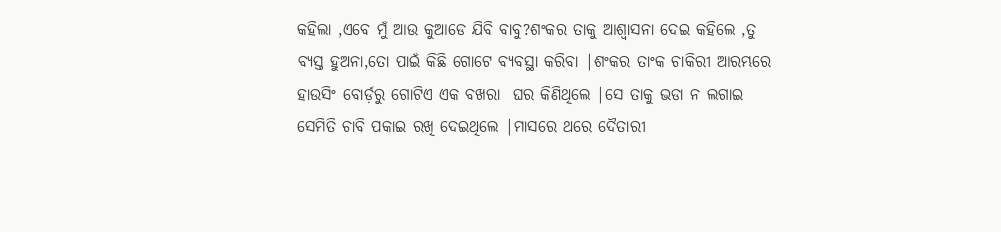କହିଲା ,ଏବେ ମୁଁ ଆଉ କୁଆଡେ ଯିବି ବାବୁ?ଶଂକର ତାକୁ ଆଶ୍ୱାସନା ଦେଇ କହିଲେ ,ତୁ ବ୍ୟସ୍ତ ହୁଅନା,ତୋ ପାଇଁ କିଛି ଗୋଟେ ବ୍ୟବସ୍ଥା କରିବା |ଶଂକର ତାଂକ ଚାକିରୀ ଆରମ୍ଭରେ ହାଉସିଂ ବୋର୍ଡ଼ରୁ ଗୋଟିଏ ଏକ ବଖରା  ଘର କିଣିଥିଲେ |ସେ ତାକୁ ଭଡା ନ ଲଗାଇ ସେମିତି ଚାବି ପକାଇ ରଖି ଦେଇଥିଲେ |ମାସରେ ଥରେ ଦୈତାରୀ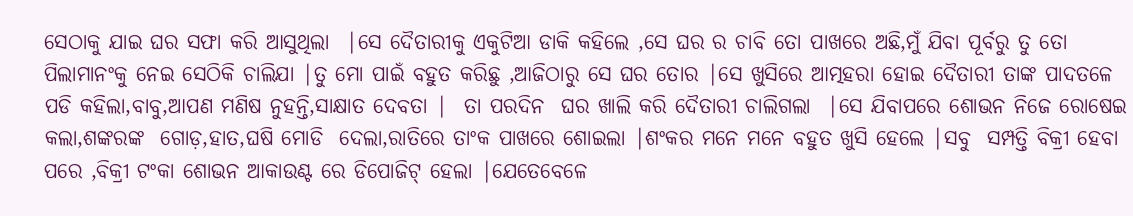ସେଠାକୁ ଯାଇ ଘର ସଫା କରି ଆସୁଥିଲା  |ସେ ଦୈତାରୀକୁ ଏକୁଟିଆ ଡାକି କହିଲେ ,ସେ ଘର ର ଚାବି ତୋ ପାଖରେ ଅଛି,ମୁଁ ଯିବା ପୂର୍ବରୁ ତୁ ତୋ ପିଲାମାନଂକୁ ନେଇ ସେଠିକି ଚାଲିଯା |ତୁ ମୋ ପାଇଁ ବହୁତ କରିଛୁ ,ଆଜିଠାରୁ ସେ ଘର ତୋର |ସେ ଖୁସିରେ ଆତ୍ମହରା ହୋଇ ଦୈତାରୀ ତାଙ୍କ ପାଦତଳେ ପଡି କହିଲା,ବାବୁ,ଆପଣ ମଣିଷ ନୁହନ୍ତି,ସାକ୍ଷାତ ଦେବତା |  ତା ପରଦିନ  ଘର ଖାଲି କରି ଦୈତାରୀ ଚାଲିଗଲା  |ସେ ଯିବାପରେ ଶୋଭନ ନିଜେ ରୋଷେଇ କଲା,ଶଙ୍କରଙ୍କ  ଗୋଡ଼,ହାତ,ଘଷି ମୋଡି  ଦେଲା,ରାତିରେ ତାଂକ ପାଖରେ ଶୋଇଲା |ଶଂକର ମନେ ମନେ ବହୁତ ଖୁସି ହେଲେ |ସବୁ  ସମ୍ପତ୍ତି ବିକ୍ରୀ ହେବା ପରେ ,ବିକ୍ରୀ ଟଂକା ଶୋଭନ ଆକାଉଣ୍ଟ ରେ ଡିପୋଜିଟ୍ ହେଲା |ଯେତେବେଳେ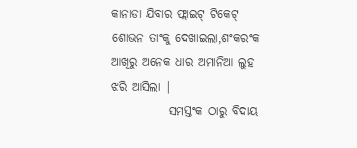କାନାଡା ଯିବାର ଫ୍ଲାଇଟ୍ ଟିକେଟ୍ ଶୋଭନ ତାଂକୁ ଦେଖାଇଲା,ଶଂକରଂକ ଆଖିରୁ ଅନେକ ଧାର ଅମାନିଆ ଲୁହ ଝରି ଆସିଲା |
            ସମସ୍ତଂକ ଠାରୁ ବିଦାୟ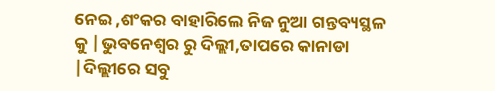ନେଇ ,ଶଂକର ବାହାରିଲେ ନିଜ ନୁଆ ଗନ୍ତବ୍ୟସ୍ଥଳ କୁ |ଭୁବନେଶ୍ୱର ରୁ ଦିଲ୍ଲୀ,ତାପରେ କାନାଡା |ଦିଲ୍ଲୀରେ ସବୁ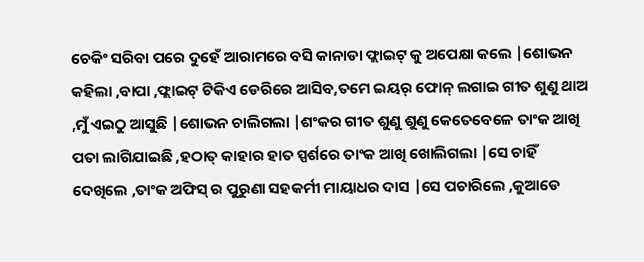ଚେକିଂ ସରିବା ପରେ ଦୁହେଁ ଆରାମରେ ବସି କାନାଡା ଫ୍ଲାଇଟ୍ କୁ ଅପେକ୍ଷା କଲେ |ଶୋଭନ କହିଲା ,ବାପା ,ଫ୍ଲାଇଟ୍ ଟିକିଏ ଡେରିରେ ଆସିବ,ତମେ ଇୟର୍ ଫୋନ୍ ଲଗାଇ ଗୀତ ଶୁଣୁ ଥାଅ ,ମୁଁ ଏଇଠୁ ଆସୁଛି |ଶୋଭନ ଚାଲିଗଲା |ଶଂକର ଗୀତ ଶୁଣୁ ଶୁଣୁ କେତେବେଳେ ତାଂକ ଆଖି ପତା ଲାଗିଯାଇଛି ,ହଠାତ୍ କାହାର ହାତ ସ୍ପର୍ଶରେ ତାଂକ ଆଖି ଖୋଲିଗଲା |ସେ ଚାହିଁ ଦେଖିଲେ ,ତାଂକ ଅଫିସ୍ ର ପୁରୁଣା ସହକର୍ମୀ ମାୟାଧର ଦାସ |ସେ ପଚାରିଲେ ,କୁଆଡେ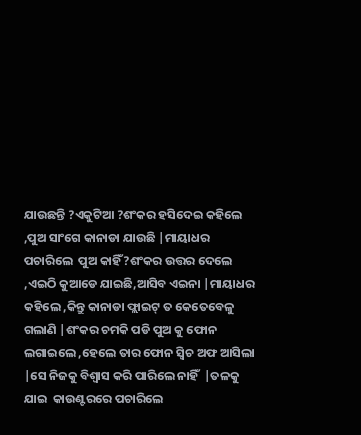ଯାଉଛନ୍ତି ?ଏକୁଟିଆ ?ଶଂକର ହସିଦେଇ କହିଲେ ,ପୁଅ ସାଂଗେ କାନାଡା ଯାଉଛି |ମାୟାଧର ପଚାରିଲେ  ପୁଅ କାହିଁ?ଶଂକର ଉତ୍ତର ଦେଲେ ,ଏଇଠି କୁଆଡେ ଯାଇଛି,ଆସିବ ଏଇନା |ମାୟାଧର କହିଲେ ,କିନ୍ତୁ କାନାଡା ଫ୍ଲାଇଟ୍ ତ କେତେବେଳୁ ଗଲାଣି |ଶଂକର ଚମକି ପଡି ପୁଅ କୁ ଫୋନ ଲଗାଇଲେ ,ହେଲେ ତାର ଫୋନ ସ୍ୱିଚ ଅଫ ଆସିଲା |ସେ ନିଜକୁ ବିଶ୍ୱାସ କରି ପାରିଲେ ନାହିଁ  |ତଳକୁ ଯାଇ  କାଉଣ୍ଟରରେ ପଚାରିଲେ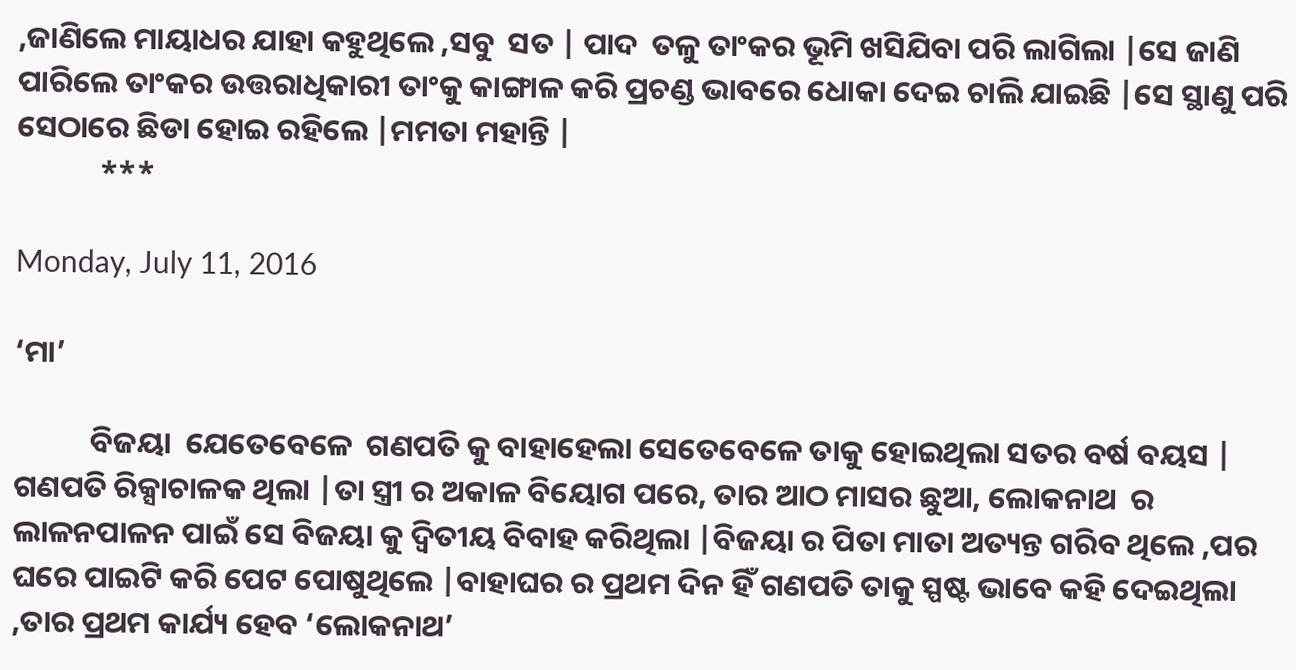,ଜାଣିଲେ ମାୟାଧର ଯାହା କହୁଥିଲେ ,ସବୁ  ସତ | ପାଦ  ତଳୁ ତାଂକର ଭୂମି ଖସିଯିବା ପରି ଲାଗିଲା |ସେ ଜାଣି ପାରିଲେ ତାଂକର ଉତ୍ତରାଧିକାରୀ ତାଂକୁ କାଙ୍ଗାଳ କରି ପ୍ରଚଣ୍ଡ ଭାବରେ ଧୋକା ଦେଇ ଚାଲି ଯାଇଛି |ସେ ସ୍ଥାଣୁ ପରି ସେଠାରେ ଛିଡା ହୋଇ ରହିଲେ |ମମତା ମହାନ୍ତି |
            ***

Monday, July 11, 2016

‘ମା’

           ବିଜୟା  ଯେତେବେଳେ  ଗଣପତି କୁ ବାହାହେଲା ସେତେବେଳେ ତାକୁ ହୋଇଥିଲା ସତର ବର୍ଷ ବୟସ | ଗଣପତି ରିକ୍ସାଚାଳକ ଥିଲା |ତା ସ୍ତ୍ରୀ ର ଅକାଳ ବିୟୋଗ ପରେ, ତାର ଆଠ ମାସର ଛୁଆ, ଲୋକନାଥ  ର ଲାଳନପାଳନ ପାଇଁ ସେ ବିଜୟା କୁ ଦ୍ୱିତୀୟ ବିବାହ କରିଥିଲା |ବିଜୟା ର ପିତା ମାତା ଅତ୍ୟନ୍ତ ଗରିବ ଥିଲେ ,ପର ଘରେ ପାଇଟି କରି ପେଟ ପୋଷୁଥିଲେ |ବାହାଘର ର ପ୍ରଥମ ଦିନ ହିଁ ଗଣପତି ତାକୁ ସ୍ପଷ୍ଟ ଭାବେ କହି ଦେଇଥିଲା ,ତାର ପ୍ରଥମ କାର୍ଯ୍ୟ ହେବ ‘ଲୋକନାଥ’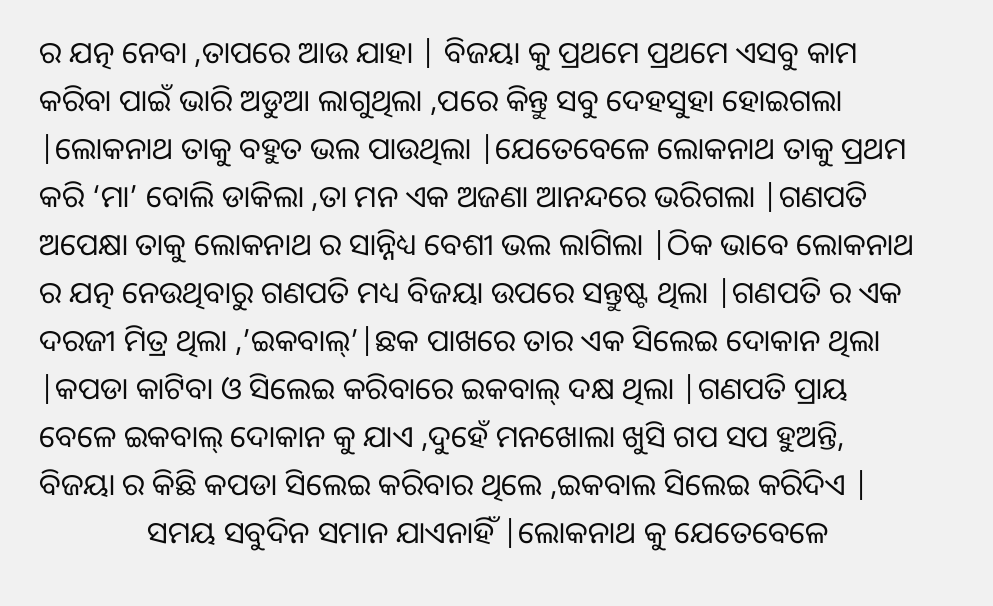ର ଯତ୍ନ ନେବା ,ତାପରେ ଆଉ ଯାହା | ବିଜୟା କୁ ପ୍ରଥମେ ପ୍ରଥମେ ଏସବୁ କାମ କରିବା ପାଇଁ ଭାରି ଅଡୁଆ ଲାଗୁଥିଲା ,ପରେ କିନ୍ତୁ ସବୁ ଦେହସୁହା ହୋଇଗଲା |ଲୋକନାଥ ତାକୁ ବହୁତ ଭଲ ପାଉଥିଲା |ଯେତେବେଳେ ଲୋକନାଥ ତାକୁ ପ୍ରଥମ କରି ‘ମା’ ବୋଲି ଡାକିଲା ,ତା ମନ ଏକ ଅଜଣା ଆନନ୍ଦରେ ଭରିଗଲା |ଗଣପତି ଅପେକ୍ଷା ତାକୁ ଲୋକନାଥ ର ସାନ୍ନିଧ୍ୟ ବେଶୀ ଭଲ ଲାଗିଲା |ଠିକ ଭାବେ ଲୋକନାଥ ର ଯତ୍ନ ନେଉଥିବାରୁ ଗଣପତି ମଧ୍ୟ ବିଜୟା ଉପରେ ସନ୍ତୁଷ୍ଟ ଥିଲା |ଗଣପତି ର ଏକ ଦରଜୀ ମିତ୍ର ଥିଲା ,’ଇକବାଲ୍’|ଛକ ପାଖରେ ତାର ଏକ ସିଲେଇ ଦୋକାନ ଥିଲା |କପଡା କାଟିବା ଓ ସିଲେଇ କରିବାରେ ଇକବାଲ୍ ଦକ୍ଷ ଥିଲା |ଗଣପତି ପ୍ରାୟ ବେଳେ ଇକବାଲ୍ ଦୋକାନ କୁ ଯାଏ ,ଦୁହେଁ ମନଖୋଲା ଖୁସି ଗପ ସପ ହୁଅନ୍ତି, ବିଜୟା ର କିଛି କପଡା ସିଲେଇ କରିବାର ଥିଲେ ,ଇକବାଲ ସିଲେଇ କରିଦିଏ |
              ସମୟ ସବୁଦିନ ସମାନ ଯାଏନାହିଁ |ଲୋକନାଥ କୁ ଯେତେବେଳେ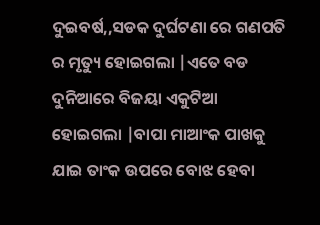ଦୁଇବର୍ଷ,,ସଡକ ଦୁର୍ଘଟଣା ରେ ଗଣପତି ର ମୃତ୍ୟୁ ହୋଇଗଲା |ଏତେ ବଡ ଦୁନିଆରେ ବିଜୟା ଏକୁଟିଆ ହୋଇଗଲା |ବାପା ମାଆଂକ ପାଖକୁ ଯାଇ ତାଂକ ଉପରେ ବୋଝ ହେବା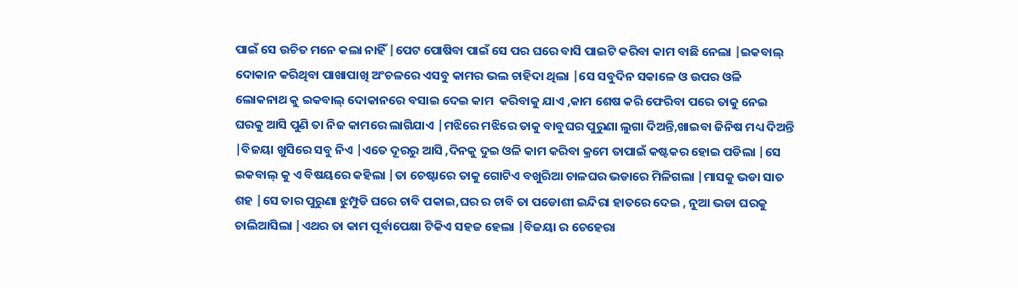ପାଇଁ ସେ ଉଚିତ ମନେ କଲା ନାହିଁ |ପେଟ ପୋଷିବା ପାଇଁ ସେ ପର ଘରେ ବାସି ପାଇଟି କରିବା କାମ ବାଛି ନେଲା |ଇକବାଲ୍ ଦୋକାନ କରିଥିବା ପାଖାପାଖି ଅଂଚଳରେ ଏସବୁ କାମର ଭଲ ଚାହିଦା ଥିଲା |ସେ ସବୁଦିନ ସକାଳେ ଓ ଉପର ଓଳି ଲୋକନାଥ କୁ ଇକବାଲ୍ ଦୋକାନରେ ବସାଇ ଦେଇ କାମ  କରିବାକୁ ଯାଏ ,କାମ ଶେଷ କରି ଫେରିବା ପରେ ତାକୁ ନେଇ ଘରକୁ ଆସି ପୁଣି ତା ନିଜ କାମରେ ଲାଗିଯାଏ |ମଝିରେ ମଝିରେ ତାକୁ ବାବୁଘର ପୁରୁଣା ଲୁଗା ଦିଅନ୍ତି,ଖାଇବା ଜିନିଷ ମଧ୍ୟ ଦିଅନ୍ତି |ବିଜୟା ଖୁସିରେ ସବୁ ନିଏ |ଏତେ ଦୂରରୁ ଆସି ,ଦିନକୁ ଦୁଇ ଓଳି କାମ କରିବା କ୍ରମେ ତାପାଇଁ କଷ୍ଟକର ହୋଇ ପଡିଲା |ସେ ଇକବାଲ୍ କୁ ଏ ବିଷୟରେ କହିଲା |ତା ଚେଷ୍ଟାରେ ତାକୁ ଗୋଟିଏ ବଖୁରିଆ ଚାଳଘର ଭଡାରେ ମିଳିଗଲା |ମାସକୁ ଭଡା ସାତ ଶହ |ସେ ତାର ପୁରୁଣା ଝୁମ୍ପୁଡି ଘରେ ଚାବି ପକାଇ,ଘର ର ଚାବି ତା ପଡୋଶୀ ଇନ୍ଦିରା ହାତରେ ଦେଇ , ନୁଆ ଭଡା ଘରକୁ ଚାଲିଆସିଲା |ଏଥର ତା କାମ ପୂର୍ବାପେକ୍ଷା ଟିକିଏ ସହଜ ହେଲା |ବିଜୟା ର ଚେହେରା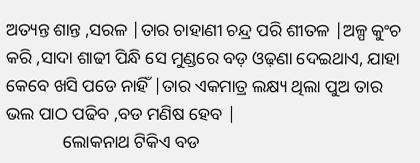ଅତ୍ୟନ୍ତ ଶାନ୍ତ ,ସରଳ |ତାର ଚାହାଣୀ ଚନ୍ଦ୍ର ପରି ଶୀତଳ |ଅଳ୍ପ କୁଂଚ କରି ,ସାଦା ଶାଢୀ ପିନ୍ଧି ସେ ମୁଣ୍ଡରେ ବଡ଼ ଓଢ଼ଣା ଦେଇଥାଏ, ଯାହା କେବେ ଖସି ପଡେ ନାହିଁ |ତାର ଏକମାତ୍ର ଲକ୍ଷ୍ୟ ଥିଲା ପୁଅ ତାର ଭଲ ପାଠ ପଢିବ ,ବଡ ମଣିଷ ହେବ |
             ଲୋକନାଥ ଟିକିଏ ବଡ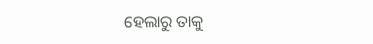ହେଲାରୁ ତାକୁ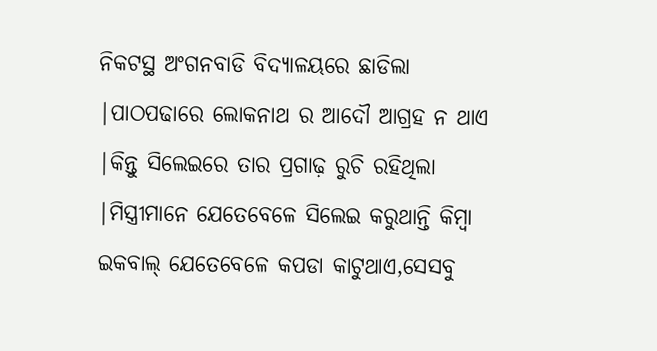ନିକଟସ୍ଥ ଅଂଗନବାଡି ବିଦ୍ୟାଳୟରେ ଛାଡିଲା |ପାଠପଢାରେ ଲୋକନାଥ ର ଆଦୌ ଆଗ୍ରହ ନ ଥାଏ |କିନ୍ତୁ ସିଲେଇରେ ତାର ପ୍ରଗାଢ଼ ରୁଚି ରହିଥିଲା |ମିସ୍ତ୍ରୀମାନେ ଯେତେବେଳେ ସିଲେଇ କରୁଥାନ୍ତି କିମ୍ବା ଇକବାଲ୍ ଯେତେବେଳେ କପଡା କାଟୁଥାଏ,ସେସବୁ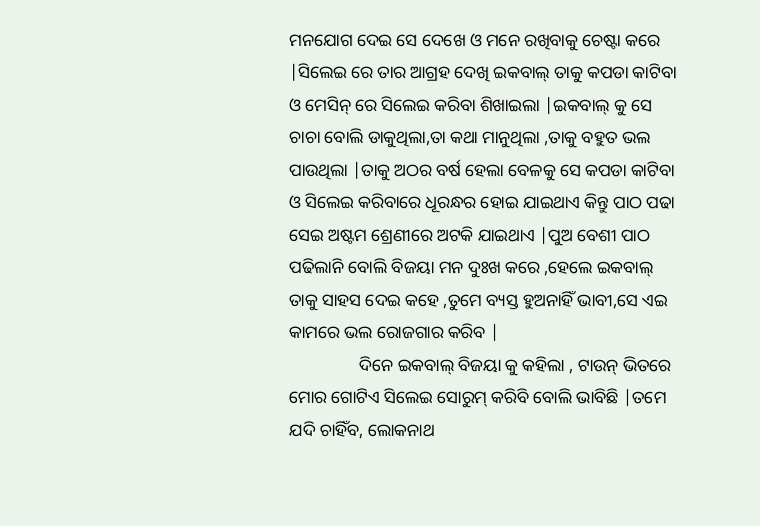ମନଯୋଗ ଦେଇ ସେ ଦେଖେ ଓ ମନେ ରଖିବାକୁ ଚେଷ୍ଟା କରେ |ସିଲେଇ ରେ ତାର ଆଗ୍ରହ ଦେଖି ଇକବାଲ୍ ତାକୁ କପଡା କାଟିବା ଓ ମେସିନ୍ ରେ ସିଲେଇ କରିବା ଶିଖାଇଲା |ଇକବାଲ୍ କୁ ସେ ଚାଚା ବୋଲି ଡାକୁଥିଲା,ତା କଥା ମାନୁଥିଲା ,ତାକୁ ବହୁତ ଭଲ ପାଉଥିଲା |ତାକୁ ଅଠର ବର୍ଷ ହେଲା ବେଳକୁ ସେ କପଡା କାଟିବା ଓ ସିଲେଇ କରିବାରେ ଧୂରନ୍ଧର ହୋଇ ଯାଇଥାଏ କିନ୍ତୁ ପାଠ ପଢା ସେଇ ଅଷ୍ଟମ ଶ୍ରେଣୀରେ ଅଟକି ଯାଇଥାଏ |ପୁଅ ବେଶୀ ପାଠ ପଢିଲାନି ବୋଲି ବିଜୟା ମନ ଦୁଃଖ କରେ ,ହେଲେ ଇକବାଲ୍ ତାକୁ ସାହସ ଦେଇ କହେ ,ତୁମେ ବ୍ୟସ୍ତ ହୁଅନାହିଁ ଭାବୀ,ସେ ଏଇ କାମରେ ଭଲ ରୋଜଗାର କରିବ |
                ଦିନେ ଇକବାଲ୍ ବିଜୟା କୁ କହିଲା , ଟାଉନ୍ ଭିତରେ ମୋର ଗୋଟିଏ ସିଲେଇ ସୋରୁମ୍ କରିବି ବୋଲି ଭାବିଛି |ତମେ ଯଦି ଚାହିଁବ, ଲୋକନାଥ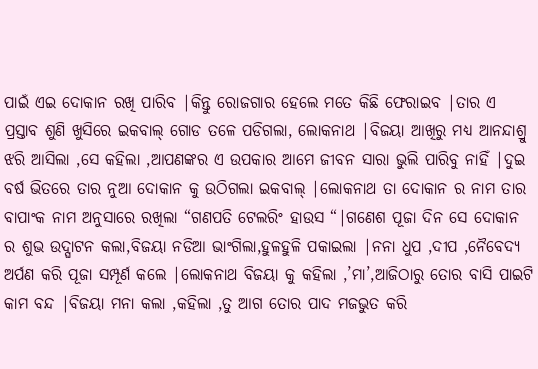ପାଇଁ ଏଇ ଦୋକାନ ରଖି ପାରିବ |କିନ୍ତୁ ରୋଜଗାର ହେଲେ ମତେ କିଛି ଫେରାଇବ |ତାର ଏ ପ୍ରସ୍ତାବ ଶୁଣି ଖୁସିରେ ଇକବାଲ୍ ଗୋଡ ତଳେ ପଡିଗଲା, ଲୋକନାଥ |ବିଜୟା ଆଖିରୁ ମଧ୍ୟ ଆନନ୍ଦାଶ୍ରୁ ଝରି ଆସିଲା ,ସେ କହିଲା ,ଆପଣଙ୍କର ଏ ଉପକାର ଆମେ ଜୀବନ ସାରା ଭୁଲି ପାରିବୁ ନାହିଁ |ଦୁଇ ବର୍ଷ ଭିତରେ ତାର ନୁଆ ଦୋକାନ କୁ ଉଠିଗଲା ଇକବାଲ୍ |ଲୋକନାଥ ତା ଦୋକାନ ର ନାମ ତାର ବାପାଂକ ନାମ ଅନୁସାରେ ରଖିଲା “ଗଣପତି ଟେଲରିଂ ହାଉସ “|ଗଣେଶ ପୂଜା ଦିନ ସେ ଦୋକାନ ର ଶୁଭ ଉଦ୍ଘାଟନ କଲା,ବିଜୟା ନଡିଆ ଭାଂଗିଲା,ହୁଳହୁଳି ପକାଇଲା |ନନା ଧୁପ ,ଦୀପ ,ନୈବେଦ୍ୟ ଅର୍ପଣ କରି ପୂଜା ସମ୍ପୂର୍ଣ କଲେ |ଲୋକନାଥ ବିଜୟା କୁ କହିଲା ,’ମା’,ଆଜିଠାରୁ ତୋର ବାସି ପାଇଟି କାମ ବନ୍ଦ |ବିଜୟା ମନା କଲା ,କହିଲା ,ତୁ ଆଗ ତୋର ପାଦ ମଜଭୁତ କରି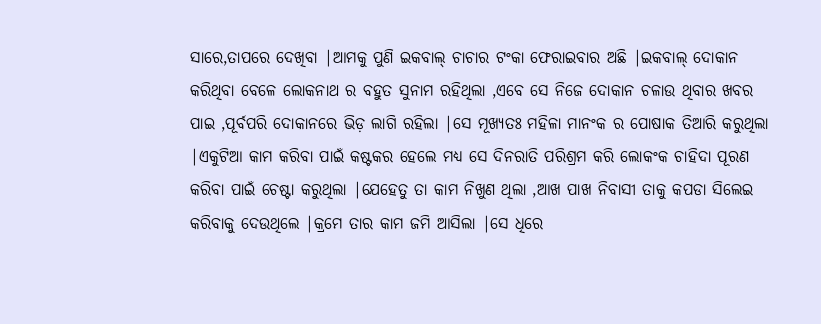ସାରେ,ତାପରେ ଦେଖିବା |ଆମକୁ ପୁଣି ଇକବାଲ୍ ଚାଚାର ଟଂକା ଫେରାଇବାର ଅଛି |ଇକବାଲ୍ ଦୋକାନ କରିଥିବା ବେଳେ ଲୋକନାଥ ର ବହୁତ ସୁନାମ ରହିଥିଲା ,ଏବେ ସେ ନିଜେ ଦୋକାନ ଚଳାଉ ଥିବାର ଖବର ପାଇ ,ପୂର୍ବପରି ଦୋକାନରେ ଭିଡ଼ ଲାଗି ରହିଲା |ସେ ମୂଖ୍ୟତଃ ମହିଳା ମାନଂକ ର ପୋଷାକ ତିଆରି କରୁଥିଲା |ଏକୁଟିଆ କାମ କରିବା ପାଇଁ କଷ୍ଟକର ହେଲେ ମଧ୍ୟ ସେ ଦିନରାତି ପରିଶ୍ରମ କରି ଲୋକଂକ ଚାହିଦା ପୂରଣ କରିବା ପାଇଁ ଚେଷ୍ଟା କରୁଥିଲା |ଯେହେତୁ ତା କାମ ନିଖୁଣ ଥିଲା ,ଆଖ ପାଖ ନିବାସୀ ତାକୁ କପଡା ସିଲେଇ କରିବାକୁ ଦେଉଥିଲେ |କ୍ରମେ ତାର କାମ ଜମି ଆସିଲା |ସେ ଧିରେ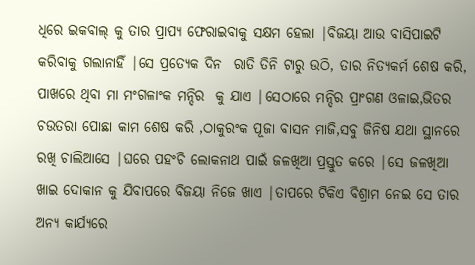ଧିରେ ଇକବାଲ୍ କୁ ତାର ପ୍ରାପ୍ୟ ଫେରାଇବାକୁ ସକ୍ଷମ ହେଲା |ବିଜୟା ଆଉ ବାସିପାଇଟି କରିବାକୁ ଗଲାନାହିଁ |ସେ ପ୍ରତ୍ୟେକ ଦିନ  ରାତି ତିନି ଟାରୁ ଉଠି, ତାର ନିତ୍ୟକର୍ମ ଶେଷ କରି, ପାଖରେ ଥିବା ମା ମଂଗଳାଂକ ମନ୍ଦିର  କୁ ଯାଏ |ସେଠାରେ ମନ୍ଦିର ପ୍ରାଂଗଣ ଓଳାଇ,ଭିତର ଚଉତରା ପୋଛା କାମ ଶେଷ କରି ,ଠାକୁରଂକ ପୂଜା ବାସନ ମାଜି,ସବୁ ଜିନିଷ ଯଥା ସ୍ଥାନରେ ରଖି ଚାଲିଆସେ |ଘରେ ପହଂଚି ଲୋକନାଥ ପାଇଁ ଜଳଖିଆ ପ୍ରସ୍ତୁତ କରେ |ସେ ଜଳଖିଆ ଖାଇ ଦୋକାନ କୁ ଯିବାପରେ ବିଜୟା ନିଜେ ଖାଏ |ତାପରେ ଟିକିଏ ବିଶ୍ରାମ ନେଇ ସେ ତାର ଅନ୍ୟ କାର୍ଯ୍ୟରେ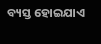ବ୍ୟସ୍ତ ହୋଇଯାଏ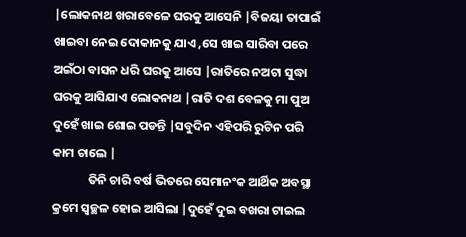|ଲୋକନାଥ ଖରାବେଳେ ଘରକୁ ଆସେନି |ବିଜୟା ତାପାଇଁ ଖାଇବା ନେଇ ଦୋକାନକୁ ଯାଏ ,ସେ ଖାଇ ସାରିବା ପରେ ଅଇଁଠା ବାସନ ଧରି ଘରକୁ ଆସେ |ରାତିରେ ନଅଟା ସୁଦ୍ଧା ଘରକୁ ଆସିଯାଏ ଲୋକନାଥ |ରାତି ଦଶ ବେଳକୁ ମା ପୁଅ ଦୁହେଁ ଖାଇ ଶୋଇ ପଡନ୍ତି |ସବୁଦିନ ଏହିପରି ରୁଟିନ ପରି କାମ ଚାଲେ |
             ତିନି ଚାରି ବର୍ଷ ଭିତରେ ସେମାନଂକ ଆର୍ଥିକ ଅବସ୍ଥା କ୍ରମେ ସ୍ୱଚ୍ଛଳ ହୋଇ ଆସିଲା |ଦୁହେଁ ଦୁଇ ବଖରା ଟାଇଲ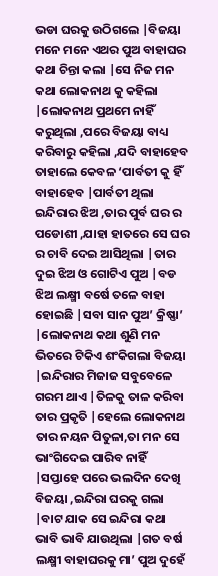ଭଡା ଘରକୁ ଉଠିଗଲେ |ବିଜୟା ମନେ ମନେ ଏଥର ପୁଅ ବାହାଘର କଥା ଚିନ୍ତା କଲା |ସେ ନିଜ ମନ କଥା ଲୋକନାଥ କୁ କହିଲା |ଲୋକନାଥ ପ୍ରଥମେ ନାହିଁ କରୁଥିଲା ,ପରେ ବିଜୟା ବାଧ୍ୟ କରିବାରୁ କହିଲା ,ଯଦି ବାହାହେବ ତାହାଲେ କେବଳ ‘ପାର୍ବତୀ କୁ ହିଁ ବାହାହେବ |ପାର୍ବତୀ ଥିଲା ଇନ୍ଦିରାର ଝିଅ ,ତାର ପୁର୍ବ ଘର ର ପଡୋଶୀ ,ଯାହା ହାତରେ ସେ ଘର ର ଚାବି ଦେଇ ଆସିଥିଲା |ତାର ଦୁଇ ଝିଅ ଓ ଗୋଟିଏ ପୁଅ |ବଡ ଝିଅ ଲକ୍ଷ୍ମୀ ବର୍ଷେ ତଳେ ବାହା ହୋଇଛି |ସବା ସାନ ପୁଅ’ କ୍ରିଷ୍ଣା’ |ଲୋକନାଥ କଥା ଶୁଣି ମନ ଭିତରେ ଟିକିଏ ଶଂକିଗଲା ବିଜୟା |ଇନ୍ଦିରାର ମିଜାଜ ସବୁବେଳେ ଗରମ ଥାଏ |ତିଳକୁ ତାଳ କରିବା ତାର ପ୍ରକୃତି |ହେଲେ ଲୋକନାଥ ତାର ନୟନ ପିତୁଳା,ତା ମନ ସେ ଭାଂଗିଦେଇ ପାରିବ ନାହିଁ |ସପ୍ତାହେ ପରେ ଭଲଦିନ ଦେଖି ବିଜୟା ,ଇନ୍ଦିରା ଘରକୁ ଗଲା |ବାଟ ଯାକ ସେ ଇନ୍ଦିରା କଥା ଭାବି ଭାବି ଯାଉଥିଲା |ଗତ ବର୍ଷ ଲକ୍ଷ୍ମୀ ବାହାଘରକୁ ମା’ ପୁଅ ଦୁହେଁ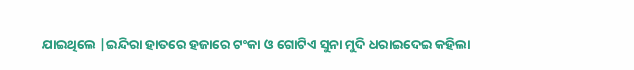ଯାଇଥିଲେ |ଇନ୍ଦିରା ହାତରେ ହଜାରେ ଟଂକା ଓ ଗୋଟିଏ ସୁନା ମୁଦି ଧରାଇଦେଇ କହିଲା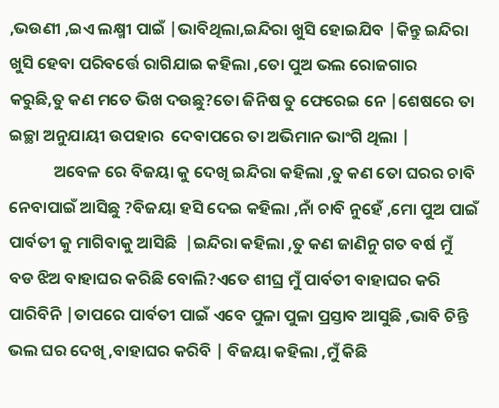,ଭଉଣୀ ,ଇଏ ଲକ୍ଷ୍ମୀ ପାଇଁ |ଭାବିଥିଲା,ଇନ୍ଦିରା ଖୁସି ହୋଇଯିବ |କିନ୍ତୁ ଇନ୍ଦିରା ଖୁସି ହେବା ପରିବର୍ତ୍ତେ ରାଗିଯାଇ କହିଲା ,ତୋ ପୁଅ ଭଲ ରୋଜଗାର  କରୁଛି,ତୁ କଣ ମତେ ଭିଖ ଦଉଛୁ?ତୋ ଜିନିଷ ତୁ ଫେରେଇ ନେ |ଶେଷରେ ତା ଇଚ୍ଛା ଅନୁଯାୟୀ ଉପହାର  ଦେବାପରେ ତା ଅଭିମାନ ଭାଂଗି ଥିଲା |
            ଅବେଳ ରେ ବିଜୟା କୁ ଦେଖି ଇନ୍ଦିରା କହିଲା ,ତୁ କଣ ତୋ ଘରର ଚାବି ନେବାପାଇଁ ଆସିଛୁ ?ବିଜୟା ହସି ଦେଇ କହିଲା ,ନାଁ ଚାବି ନୁହେଁ ,ମୋ ପୁଅ ପାଇଁ ପାର୍ବତୀ କୁ ମାଗିବାକୁ ଆସିଛି  |ଇନ୍ଦିରା କହିଲା ,ତୁ କଣ ଜାଣିନୁ ଗତ ବର୍ଷ ମୁଁ ବଡ ଝିଅ ବାହାଘର କରିଛି ବୋଲି?ଏତେ ଶୀଘ୍ର ମୁଁ ପାର୍ବତୀ ବାହାଘର କରି ପାରିବିନି |ତାପରେ ପାର୍ବତୀ ପାଇଁ ଏବେ ପୁଳା ପୁଳା ପ୍ରସ୍ତାବ ଆସୁଛି ,ଭାବି ଚିନ୍ତି ଭଲ ଘର ଦେଖି ,ବାହାଘର କରିବି | ବିଜୟା କହିଲା ,ମୁଁ କିଛି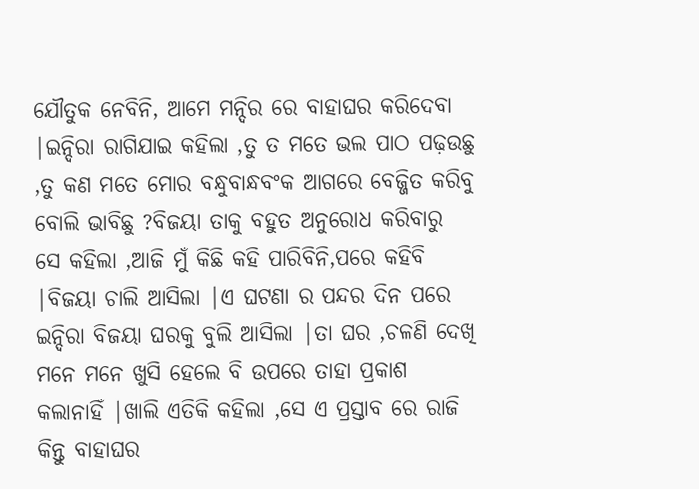ଯୌତୁକ ନେବିନି, ଆମେ ମନ୍ଦିର ରେ ବାହାଘର କରିଦେବା |ଇନ୍ଦିରା ରାଗିଯାଇ କହିଲା ,ତୁ ତ ମତେ ଭଲ ପାଠ ପଢ଼ଉଛୁ ,ତୁ କଣ ମତେ ମୋର ବନ୍ଧୁବାନ୍ଧବଂକ ଆଗରେ ବେଜ୍ଜିତ କରିବୁ ବୋଲି ଭାବିଛୁ ?ବିଜୟା ତାକୁ ବହୁତ ଅନୁରୋଧ କରିବାରୁ ସେ କହିଲା ,ଆଜି ମୁଁ କିଛି କହି ପାରିବିନି,ପରେ କହିବି |ବିଜୟା ଚାଲି ଆସିଲା |ଏ ଘଟଣା ର ପନ୍ଦର ଦିନ ପରେ ଇନ୍ଦିରା ବିଜୟା ଘରକୁ ବୁଲି ଆସିଲା |ତା ଘର ,ଚଳଣି ଦେଖି ମନେ ମନେ ଖୁସି ହେଲେ ବି ଉପରେ ତାହା ପ୍ରକାଶ କଲାନାହିଁ |ଖାଲି ଏତିକି କହିଲା ,ସେ ଏ ପ୍ରସ୍ତାବ ରେ ରାଜି କିନ୍ତୁ ବାହାଘର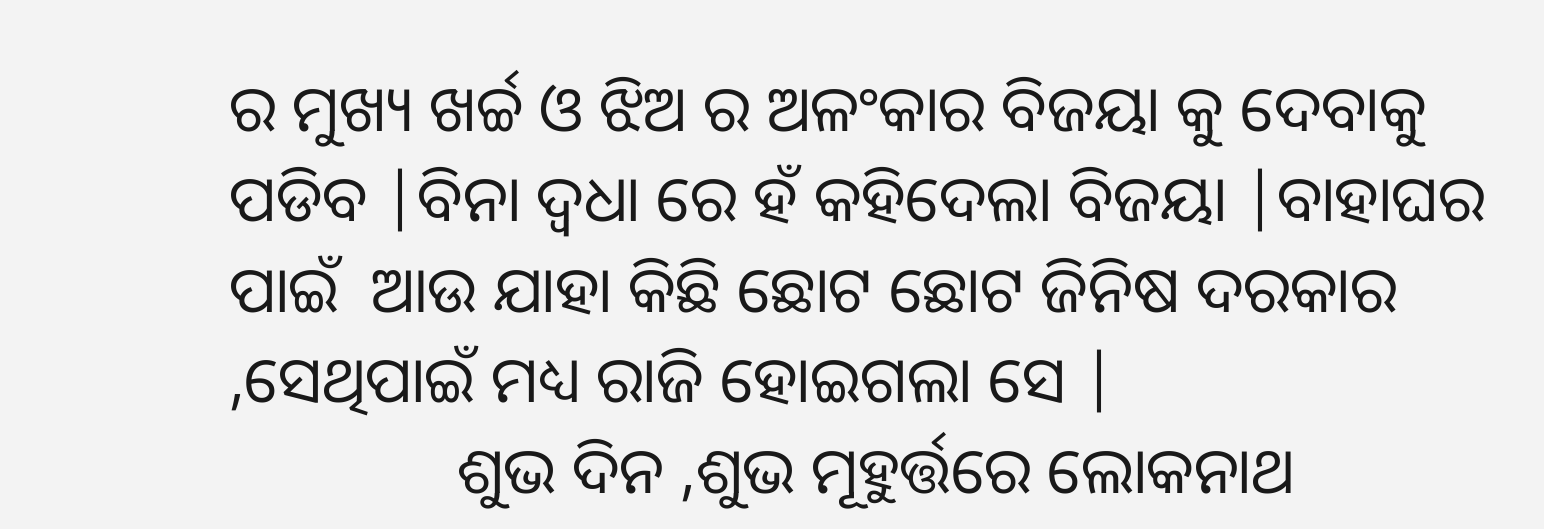ର ମୁଖ୍ୟ ଖର୍ଚ୍ଚ ଓ ଝିଅ ର ଅଳଂକାର ବିଜୟା କୁ ଦେବାକୁ ପଡିବ |ବିନା ଦ୍ୱଧା ରେ ହଁ କହିଦେଲା ବିଜୟା |ବାହାଘର ପାଇଁ  ଆଉ ଯାହା କିଛି ଛୋଟ ଛୋଟ ଜିନିଷ ଦରକାର ,ସେଥିପାଇଁ ମଧ୍ୟ ରାଜି ହୋଇଗଲା ସେ |
              ଶୁଭ ଦିନ ,ଶୁଭ ମୂହୁର୍ତ୍ତରେ ଲୋକନାଥ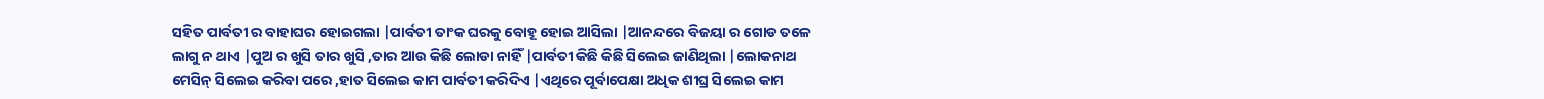ସହିତ ପାର୍ବତୀ ର ବାହାଘର ହୋଇଗଲା |ପାର୍ବତୀ ତାଂକ ଘରକୁ ବୋହୂ ହୋଇ ଆସିଲା |ଆନନ୍ଦରେ ବିଜୟା ର ଗୋଡ ତଳେ ଲାଗୁ ନ ଥାଏ |ପୁଅ ର ଖୁସି ତାର ଖୁସି ,ତାର ଆଉ କିଛି ଲୋଡା ନାହିଁ |ପାର୍ବତୀ କିଛି କିଛି ସିଲେଇ ଜାଣିଥିଲା |ଲୋକନାଥ ମେସିନ୍ ସିଲେଇ କରିବା ପରେ ,ହାତ ସିଲେଇ କାମ ପାର୍ବତୀ କରିଦିଏ |ଏଥିରେ ପୂର୍ବାପେକ୍ଷା ଅଧିକ ଶୀଘ୍ର ସିଲେଇ କାମ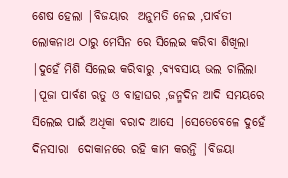ଶେଷ ହେଲା |ବିଜୟାର  ଅନୁମତି ନେଇ ,ପାର୍ବତୀ ଲୋକନାଥ ଠାରୁ ମେସିନ ରେ ସିଲେଇ କରିବା ଶିଖିଲା |ଦୁହେଁ ମିଶି ସିଲେଇ କରିବାରୁ ,ବ୍ୟବସାୟ ଭଲ ଚାଲିଲା |ପୂଜା ପାର୍ବଣ ଋତୁ ଓ ବାହାଘର ,ଜନ୍ମଦିନ ଆଦି ସମୟରେ ସିଲେଇ ପାଇଁ ଅଧିକା ବରାଦ ଆସେ |ସେତେବେଳେ ଦୁହେଁ ଦିନସାରା  ଦୋକାନରେ ରହି କାମ କରନ୍ତି |ବିଜୟା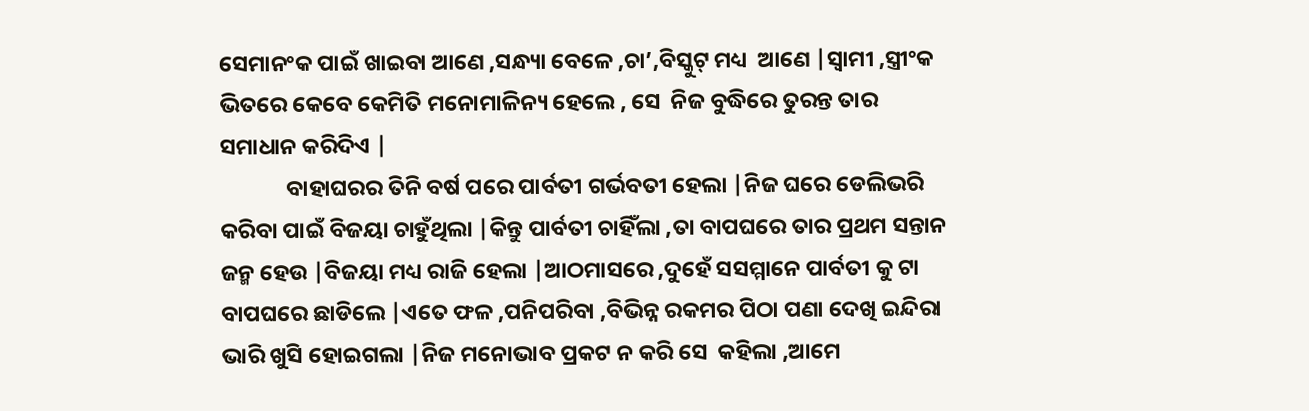ସେମାନଂକ ପାଇଁ ଖାଇବା ଆଣେ ,ସନ୍ଧ୍ୟା ବେଳେ ,ଚା’,ବିସ୍କୁଟ୍ ମଧ୍ୟ  ଆଣେ |ସ୍ୱାମୀ ,ସ୍ତ୍ରୀଂକ ଭିତରେ କେବେ କେମିତି ମନୋମାଳିନ୍ୟ ହେଲେ , ସେ  ନିଜ ବୁଦ୍ଧିରେ ତୁରନ୍ତ ତାର  ସମାଧାନ କରିଦିଏ |
             ବାହାଘରର ତିନି ବର୍ଷ ପରେ ପାର୍ବତୀ ଗର୍ଭବତୀ ହେଲା |ନିଜ ଘରେ ଡେଲିଭରି କରିବା ପାଇଁ ବିଜୟା ଚାହୁଁଥିଲା |କିନ୍ତୁ ପାର୍ବତୀ ଚାହିଁଲା ,ତା ବାପଘରେ ତାର ପ୍ରଥମ ସନ୍ତାନ ଜନ୍ମ ହେଉ |ବିଜୟା ମଧ୍ୟ ରାଜି ହେଲା |ଆଠମାସରେ ,ଦୁହେଁ ସସମ୍ମାନେ ପାର୍ବତୀ କୁ ଟା ବାପଘରେ ଛାଡିଲେ |ଏତେ ଫଳ ,ପନିପରିବା ,ବିଭିନ୍ନ ରକମର ପିଠା ପଣା ଦେଖି ଇନ୍ଦିରା ଭାରି ଖୁସି ହୋଇଗଲା |ନିଜ ମନୋଭାବ ପ୍ରକଟ ନ କରି ସେ  କହିଲା ,ଆମେ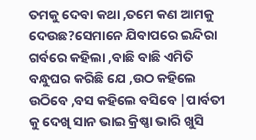ତମକୁ ଦେବା କଥା ,ତମେ କଣ ଆମକୁ ଦେଉଛ?ସେମାନେ ଯିବାପରେ ଇନ୍ଦିରା ଗର୍ବରେ କହିଲା ,ବାଛି ବାଛି ଏମିତି ବନ୍ଧୁଘର କରିଛି ଯେ ,ଉଠ କହିଲେ ଉଠିବେ ,ବସ କହିଲେ ବସିବେ |ପାର୍ବତୀ କୁ ଦେଖି ସାନ ଭାଇ କ୍ରିଷ୍ଣା ଭାରି ଖୁସି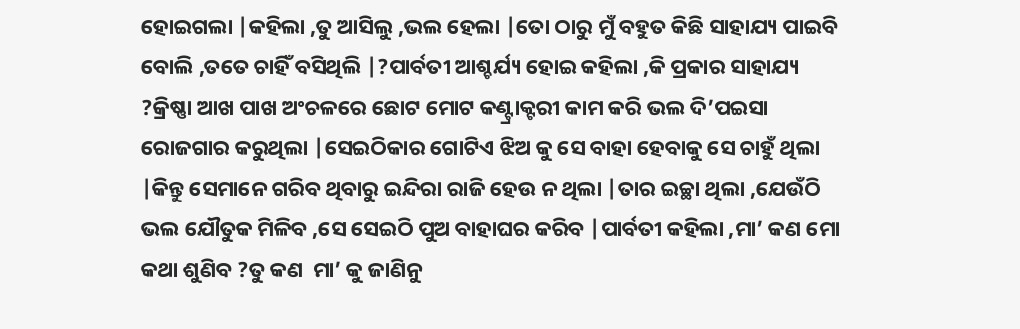ହୋଇଗଲା |କହିଲା ,ତୁ ଆସିଲୁ ,ଭଲ ହେଲା |ତୋ ଠାରୁ ମୁଁ ବହୁତ କିଛି ସାହାଯ୍ୟ ପାଇବି ବୋଲି ,ତତେ ଚାହିଁ ବସିଥିଲି |?ପାର୍ବତୀ ଆଶ୍ଚର୍ଯ୍ୟ ହୋଇ କହିଲା ,କି ପ୍ରକାର ସାହାଯ୍ୟ ?କ୍ରିଷ୍ଣା ଆଖ ପାଖ ଅଂଚଳରେ ଛୋଟ ମୋଟ କଣ୍ଟ୍ରାକ୍ଟରୀ କାମ କରି ଭଲ ଦି’ପଇସା ରୋଜଗାର କରୁଥିଲା |ସେଇଠିକାର ଗୋଟିଏ ଝିଅ କୁ ସେ ବାହା ହେବାକୁ ସେ ଚାହୁଁ ଥିଲା |କିନ୍ତୁ ସେମାନେ ଗରିବ ଥିବାରୁ ଇନ୍ଦିରା ରାଜି ହେଉ ନ ଥିଲା |ତାର ଇଚ୍ଛା ଥିଲା ,ଯେଉଁଠି ଭଲ ଯୌତୁକ ମିଳିବ ,ସେ ସେଇଠି ପୁଅ ବାହାଘର କରିବ |ପାର୍ବତୀ କହିଲା ,ମା’ କଣ ମୋ କଥା ଶୁଣିବ ?ତୁ କଣ  ମା’ କୁ ଜାଣିନୁ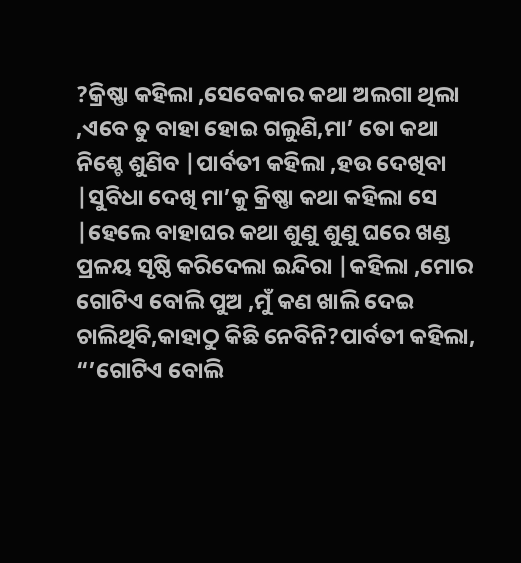?କ୍ରିଷ୍ଣା କହିଲା ,ସେବେକାର କଥା ଅଲଗା ଥିଲା ,ଏବେ ତୁ ବାହା ହୋଇ ଗଲୁଣି,ମା’ ତୋ କଥା ନିଶ୍ଚେ ଶୁଣିବ |ପାର୍ବତୀ କହିଲା ,ହଉ ଦେଖିବା |ସୁବିଧା ଦେଖି ମା’କୁ କ୍ରିଷ୍ଣା କଥା କହିଲା ସେ |ହେଲେ ବାହାଘର କଥା ଶୁଣୁ ଶୁଣୁ ଘରେ ଖଣ୍ଡ ପ୍ରଳୟ ସୃଷ୍ଠି କରିଦେଲା ଇନ୍ଦିରା |କହିଲା ,ମୋର ଗୋଟିଏ ବୋଲି ପୁଅ ,ମୁଁ କଣ ଖାଲି ଦେଇ ଚାଲିଥିବି,କାହାଠୁ କିଛି ନେବିନି?ପାର୍ବତୀ କହିଲା, “’ଗୋଟିଏ ବୋଲି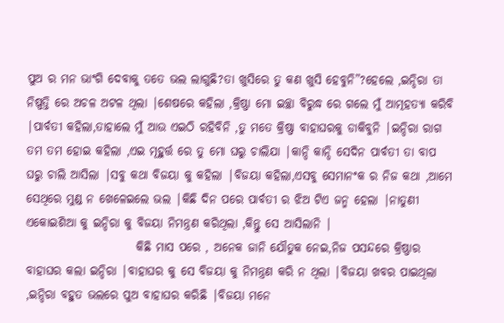ପୁଅ ର ମନ ଭାଂଗି ଦେବାକୁ ତତେ ଭଲ ଲାଗୁଛି?ତା ଖୁସିରେ ତୁ କଣ ଖୁସି ହେବୁନି”?ହେଲେ ,ଇନ୍ଦିରା ତା ନିଷ୍ପତ୍ତି ରେ ଅଚଳ ଅଟଳ ଥିଲା |ଶେଷରେ କହିଲା ,କ୍ରିଷ୍ଣା ମୋ ଇଚ୍ଛା ବିରୁଦ୍ଧ ରେ ଗଲେ ମୁଁ ଆତ୍ମହତ୍ୟା କରିବି |ପାର୍ବତୀ କହିଲା,ତାହାଲେ ମୁଁ ଆଉ ଏଇଠି ରହିବିନି ,ତୁ ମତେ କ୍ରିଷ୍ଣା ବାହାଘରକୁ ଡାକିବୁନି |ଇନ୍ଦିରା ରାଗ ତମ ତମ ହୋଇ କହିଲା ,ଏଇ ମୂହୁର୍ତ୍ତ ରେ ତୁ ମୋ ଘରୁ ଚାଲିଯା |କାନ୍ଦି କାନ୍ଦି ସେଦିନ ପାର୍ବତୀ ତା ବାପ ଘରୁ ଚାଲି ଆସିଲା |ସବୁ କଥା ବିଜୟା କୁ କହିଲା |ବିଜୟା କହିଲା,ଏସବୁ ସେମାନଂକ ର ନିଜ କଥା ,ଆମେ ସେଥିରେ ମୁଣ୍ଡ ନ ଖେଳେଇଲେ ଭଲ |କିଛି ଦିନ ପରେ ପାର୍ବତୀ ର ଝିଅ ଟିଏ ଜନ୍ମ ହେଲା |ନାତୁଣୀ ଏକୋଇଶିଆ କୁ ଇନ୍ଦିରା କୁ ବିଜୟା ନିମନ୍ତ୍ରଣ କରିଥିଲା ,କିନ୍ତୁ ସେ ଆସିଲାନି |
                       କିଛି ମାସ ପରେ , ଅନେକ ଜାନି ଯୌତୁକ ନେଇ,ନିଜ ପସନ୍ଦରେ କ୍ରିଷ୍ଣାର ବାହାଘର କଲା ଇନ୍ଦିରା |ବାହାଘର କୁ ସେ ବିଜୟା କୁ ନିମନ୍ତ୍ରଣ କରି ନ ଥିଲା |ବିଜୟା ଖବର ପାଇଥିଲା ,ଇନ୍ଦିରା ବହୁତ ଭଲରେ ପୁଅ ବାହାଘର କରିଛି |ବିଜୟା ମନେ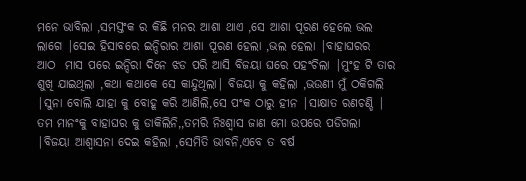ମନେ ଭାବିଲା ,ସମସ୍ତଂକ ର କିଛି ମନର ଆଶା ଥାଏ ,ସେ ଆଶା ପୂରଣ ହେଲେ ଭଲ ଲାଗେ |ସେଇ ହିସାବରେ ଇନ୍ଦିରାର ଆଶା ପୂରଣ ହେଲା ,ଭଲ ହେଲା |ବାହାଘରର  ଆଠ  ମାସ ପରେ ଇନ୍ଦିରା ଦିନେ ଝଡ ପରି ଆସି ବିଜୟା ଘରେ ପହଂଚିଲା |ମୁଂହ ଟି ତାର ଶୁଖି ଯାଇଥିଲା ,କଥା କଥାକେ ସେ କାନ୍ଦୁଥିଲା| ବିଜୟା କୁ କହିଲା ,ଭଉଣୀ ମୁଁ ଠକିଗଲି |ସୁନା ବୋଲି ଯାହା କୁ ବୋହୂ କରି ଆଣିଲି,ସେ ପଂକ ଠାରୁ ହୀନ |ସାକ୍ଷାତ ରଣଚଣ୍ଡି | ତମ ମାନଂକୁ ବାହାଘର କୁ ଡାକିଲିନି,,ତମରି ନିଃଶ୍ୱାସ ଜାଣ ମୋ ଉପରେ ପଡିଗଲା |ବିଜୟା ଆଶ୍ୱାସନା ଦେଇ କହିଲା ,ସେମିତି ଭାବନି,ଏବେ ତ ବର୍ଷ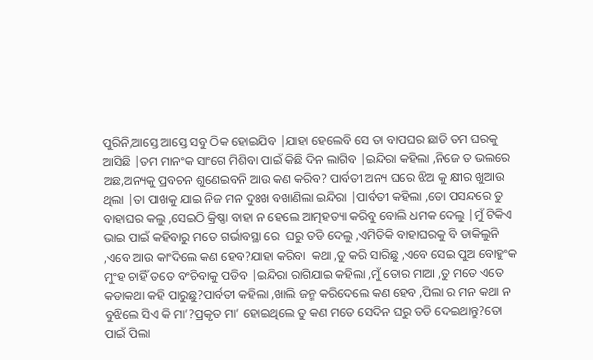ପୁରିନି,ଆସ୍ତେ ଆସ୍ତେ ସବୁ ଠିକ ହୋଇଯିବ |ଯାହା ହେଲେବି ସେ ତା ବାପଘର ଛାଡି ତମ ଘରକୁ ଆସିଛି |ତମ ମାନଂକ ସାଂଗେ ମିଶିବା ପାଇଁ କିଛି ଦିନ ଲାଗିବ |ଇନ୍ଦିରା କହିଲା ,ନିଜେ ତ ଭଲରେ ଅଛ,ଅନ୍ୟକୁ ପ୍ରବଚନ ଶୁଣେଇବନି ଆଉ କଣ କରିବ? ପାର୍ବତୀ ଅନ୍ୟ ଘରେ ଝିଅ କୁ କ୍ଷୀର ଖୁଆଉ ଥିଲା |ତା ପାଖକୁ ଯାଇ ନିଜ ମନ ଦୁଃଖ ବଖାଣିଲା ଇନ୍ଦିରା |ପାର୍ବତୀ କହିଲା ,ତୋ ପସନ୍ଦରେ ତୁ ବାହାଘର କଲୁ ,ସେଇଠି କ୍ରିଷ୍ଣା ବାହା ନ ହେଲେ ଆତ୍ମହତ୍ୟା କରିବୁ ବୋଲି ଧମକ ଦେଲୁ |ମୁଁ ଟିକିଏ ଭାଇ ପାଇଁ କହିବାରୁ ମତେ ଗର୍ଭାବସ୍ଥା ରେ  ଘରୁ ତଡି ଦେଲୁ ,ଏମିତିକି ବାହାଘରକୁ ବି ଡାକିଲୁନି ,ଏବେ ଆଉ କାଂଦିଲେ କଣ ହେବ?ଯାହା କରିବା  କଥା ,ତୁ କରି ସାରିଛୁ ,ଏବେ ସେଇ ପୁଅ ବୋହୁଂକ ମୁଂହ ଚାହିଁ ତତେ ବଂଚିବାକୁ ପଡିବ |ଇନ୍ଦିରା ରାଗିଯାଇ କହିଲା ,ମୁଁ ତୋର ମାଆ ,ତୁ ମତେ ଏତେ କଡାକଥା କହି ପାରୁଛୁ?ପାର୍ବତୀ କହିଲା ,ଖାଲି ଜନ୍ମ କରିଦେଲେ କଣ ହେବ ,ପିଲା ର ମନ କଥା ନ ବୁଝିଲେ ସିଏ କି ମା’?ପ୍ରକୃତ ମା’ ହୋଇଥିଲେ ତୁ କଣ ମତେ ସେଦିନ ଘରୁ ତଡି ଦେଇଥାନ୍ତୁ?ତୋ ପାଇଁ ପିଲା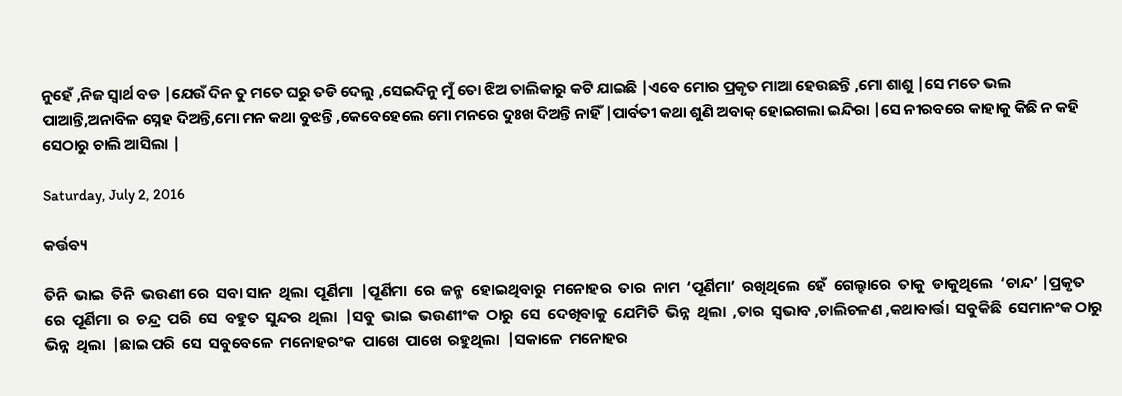ନୁହେଁ ,ନିଜ ସ୍ୱାର୍ଥ ବଡ |ଯେଉଁ ଦିନ ତୁ ମତେ ଘରୁ ତଡି ଦେଲୁ ,ସେଇଦିନୁ ମୁଁ ତୋ ଝିଅ ତାଲିକାରୁ କଟି ଯାଇଛି |ଏବେ ମୋର ପ୍ରକୃତ ମାଆ ହେଉଛନ୍ତି ,ମୋ ଶାଶୁ |ସେ ମତେ ଭଲ ପାଆନ୍ତି,ଅନାବିଳ ସ୍ନେହ ଦିଅନ୍ତି,ମୋ ମନ କଥା ବୁଝନ୍ତି ,କେବେହେଲେ ମୋ ମନରେ ଦୁଃଖ ଦିଅନ୍ତି ନାହିଁ |ପାର୍ବତୀ କଥା ଶୁଣି ଅବାକ୍ ହୋଇଗଲା ଇନ୍ଦିରା |ସେ ନୀରବରେ କାହାକୁ କିଛି ନ କହି ସେଠାରୁ ଚାଲି ଆସିଲା |

Saturday, July 2, 2016

କର୍ତ୍ତବ୍ୟ

ତିନି  ଭାଇ  ତିନି  ଭଉଣୀ ରେ  ସବା ସାନ  ଥିଲା  ପୂର୍ଣିମା  |ପୂର୍ଣିମା  ରେ  ଜନ୍ମ  ହୋଇଥିବାରୁ  ମନୋହର  ତାର  ନାମ  ‘ପୂର୍ଣିମା’  ରଖିଥିଲେ  ହେଁ  ଗେଲ୍ହାରେ  ତାକୁ  ଡାକୁଥିଲେ  ‘ଚାନ୍ଦ’ |ପ୍ରକୃତ  ରେ  ପୂର୍ଣିମା  ର  ଚନ୍ଦ୍ର  ପରି  ସେ  ବହୁତ  ସୁନ୍ଦର  ଥିଲା  |ସବୁ  ଭାଇ  ଭଉଣୀଂକ  ଠାରୁ  ସେ  ଦେଖିବାକୁ  ଯେମିତି  ଭିନ୍ନ  ଥିଲା  ,ତାର  ସ୍ୱଭାବ ,ଚାଲିଚଳଣ ,କଥାବାର୍ତ୍ତା  ସବୁକିଛି  ସେମାନଂକ ଠାରୁ  ଭିନ୍ନ  ଥିଲା  |ଛାଇ ପରି  ସେ  ସବୁବେଳେ  ମନୋହରଂକ  ପାଖେ  ପାଖେ  ରହୁଥିଲା  |ସକାଳେ  ମନୋହର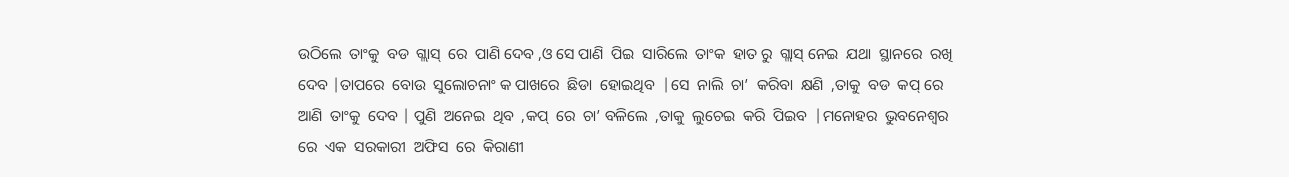ଉଠିଲେ  ତାଂକୁ  ବଡ  ଗ୍ଲାସ୍  ରେ  ପାଣି ଦେବ ,ଓ ସେ ପାଣି  ପିଇ  ସାରିଲେ  ତାଂକ  ହାତ ରୁ  ଗ୍ଲାସ୍ ନେଇ  ଯଥା  ସ୍ଥାନରେ  ରଖି  ଦେବ |ତାପରେ  ବୋଉ  ସୁଲୋଚନାଂ କ ପାଖରେ  ଛିଡା  ହୋଇଥିବ  |ସେ  ନାଲି  ଚା’  କରିବା  କ୍ଷଣି  ,ତାକୁ  ବଡ  କପ୍ ରେ  ଆଣି  ତାଂକୁ  ଦେବ | ପୁଣି  ଅନେଇ  ଥିବ  ,କପ୍  ରେ  ଚା’ ବଳିଲେ  ,ତାକୁ  ଲୁଚେଇ  କରି  ପିଇବ  |ମନୋହର  ଭୁବନେଶ୍ୱର ରେ  ଏକ  ସରକାରୀ  ଅଫିସ  ରେ  କିରାଣୀ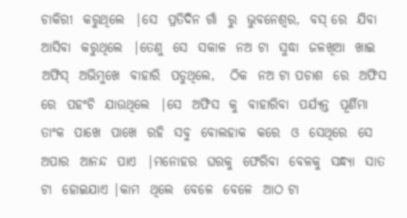ଚାକିରୀ  କରୁଥିଲେ  |ସେ  ପ୍ରତିଦିନ ଗାଁ  ରୁ  ଭୁବନେଶ୍ୱର,  ବସ୍ ରେ  ଯିବା  ଆସିବା  କରୁଥିଲେ  |ତେଣୁ  ସେ  ସକାଳ  ନଅ ଟା  ସୁଦ୍ଧା  ଜଳଖିଆ  ଖାଇ  ଅଫିସ୍  ଅଭିମୁଖେ  ବାହାରି  ପଡୁଥିଲେ,   ଠିକ  ନଅ ଟା ପଚାଶ  ରେ  ଅଫିସ  ରେ  ପହଂଚି  ଯାଉଥିଲେ  |ସେ  ଅଫିସ  କୁ  ବାହାରିବା  ପର୍ଯ୍ୟନ୍ତ  ପୂର୍ଣିମା  ତାଂକ  ପାଖେ  ପାଖେ  ରହି  ସବୁ  ବୋଲହାକ  କରେ  ଓ  ସେଥିରେ  ସେ  ଅପାର  ଆନନ୍ଦ  ପାଏ  |ମନୋହର  ଘରକୁ  ଫେରିବା  ବେଳକୁ  ସନ୍ଧ୍ୟା  ସାତ ଟା  ହୋଇଯାଏ |କାମ  ଥିଲେ  ବେଳେ  ବେଳେ  ଆଠ ଟା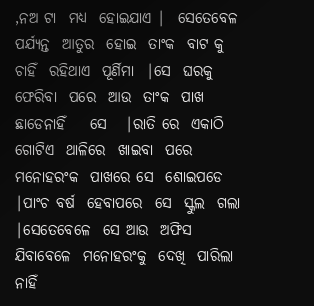,ନଅ ଟା  ମଧ୍ୟ  ହୋଇଯାଏ |  ସେତେବେଳ  ପର୍ଯ୍ୟନ୍ତ  ଆତୁର  ହୋଇ  ତାଂକ  ବାଟ କୁ  ଚାହିଁ  ରହିଥାଏ  ପୂର୍ଣିମା  |ସେ  ଘରକୁ  ଫେରିବା  ପରେ  ଆଉ  ତାଂକ  ପାଖ  ଛାଡେନାହିଁ    ସେ   |ରାତି ରେ  ଏକାଠି  ଗୋଟିଏ  ଥାଳିରେ  ଖାଇବା  ପରେ  ମନୋହରଂକ  ପାଖରେ ସେ  ଶୋଇପଡେ    |ପାଂଚ ବର୍ଷ  ହେବାପରେ  ସେ  ସ୍କୁଲ  ଗଲା  |ସେତେବେଳେ  ସେ ଆଉ  ଅଫିସ  ଯିବାବେଳେ  ମନୋହରଂକୁ  ଦେଖି  ପାରିଲା  ନାହିଁ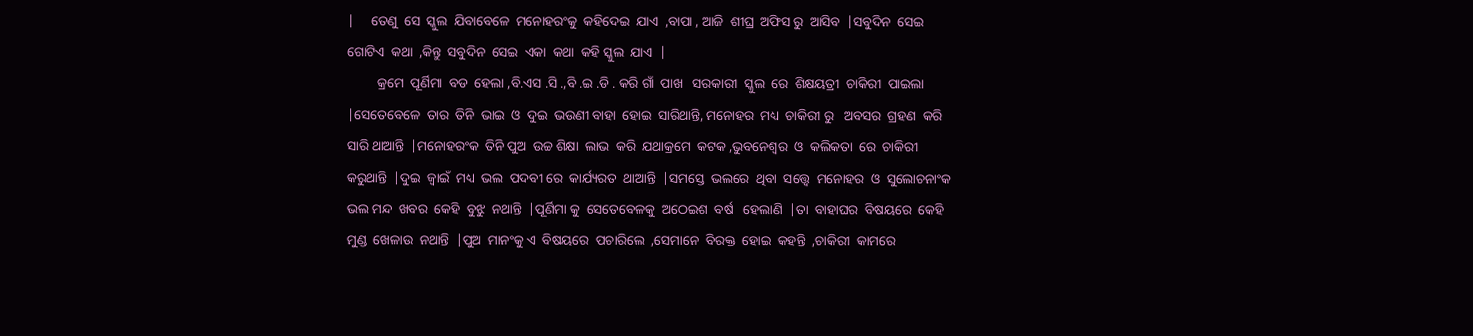|     ତେଣୁ  ସେ  ସ୍କୁଲ  ଯିବାବେଳେ  ମନୋହରଂକୁ  କହିଦେଇ  ଯାଏ  ,ବାପା , ଆଜି  ଶୀଘ୍ର  ଅଫିସ ରୁ  ଆସିବ  |ସବୁଦିନ  ସେଇ   ଗୋଟିଏ  କଥା  ,କିନ୍ତୁ  ସବୁଦିନ  ସେଇ  ଏକା  କଥା  କହି ସ୍କୁଲ  ଯାଏ  |
         କ୍ରମେ  ପୂର୍ଣିମା  ବଡ  ହେଲା ,ବି.ଏସ .ସି .,ବି .ଇ .ଡି . କରି ଗାଁ  ପାଖ   ସରକାରୀ  ସ୍କୁଲ  ରେ  ଶିକ୍ଷୟତ୍ରୀ  ଚାକିରୀ  ପାଇଲା  |ସେତେବେଳେ  ତାର  ତିନି  ଭାଇ  ଓ  ଦୁଇ  ଭଉଣୀ ବାହା  ହୋଇ  ସାରିଥାନ୍ତି, ମନୋହର  ମଧ୍ୟ  ଚାକିରୀ ରୁ   ଅବସର  ଗ୍ରହଣ  କରି ସାରି ଥାଆନ୍ତି  |ମନୋହରଂକ  ତିନି ପୁଅ  ଉଚ୍ଚ ଶିକ୍ଷା  ଲାଭ  କରି  ଯଥାକ୍ରମେ  କଟକ ,ଭୁବନେଶ୍ୱର  ଓ  କଲିକତା  ରେ  ଚାକିରୀ  କରୁଥାନ୍ତି  |ଦୁଇ  ଜ୍ୱାଇଁ  ମଧ୍ୟ  ଭଲ  ପଦବୀ ରେ  କାର୍ଯ୍ୟରତ  ଥାଆନ୍ତି  |ସମସ୍ତେ  ଭଲରେ  ଥିବା  ସତ୍ତ୍ୱେ  ମନୋହର  ଓ  ସୁଲୋଚନାଂକ   ଭଲ ମନ୍ଦ  ଖବର  କେହି  ବୁଝୁ  ନଥାନ୍ତି  |ପୂର୍ଣିମା କୁ  ସେତେବେଳକୁ  ଅଠେଇଶ  ବର୍ଷ   ହେଲାଣି  |ତା  ବାହାଘର  ବିଷୟରେ  କେହି  ମୁଣ୍ଡ  ଖେଳାଉ  ନଥାନ୍ତି  |ପୁଅ  ମାନଂକୁ ଏ  ବିଷୟରେ  ପଚାରିଲେ  ,ସେମାନେ  ବିରକ୍ତ  ହୋଇ  କହନ୍ତି  ,ଚାକିରୀ  କାମରେ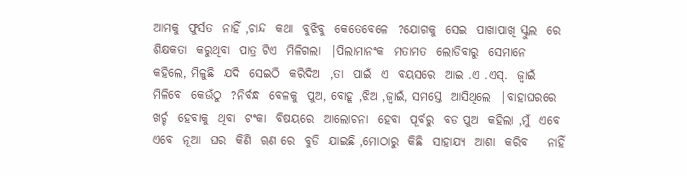ଆମକୁ  ଫୁର୍ସତ  ନାହିଁ ,ଚାନ୍ଦ  କଥା  ବୁଝିବୁ  କେତେବେଳେ  ?ଯୋଗକୁ  ସେଇ  ପାଖାପାଖି ସ୍କୁଲ  ରେ  ଶିକ୍ଷକତା  କରୁଥିବା  ପାତ୍ର ଟିଏ  ମିଳିଗଲା  |ପିଲାମାନଂକ  ମତାମତ  ଲୋଡିବାରୁ  ସେମାନେ  କହିଲେ, ମିଳୁଛି  ଯଦି  ସେଇଠି  କରିଦିଅ  ,ତା  ପାଇଁ  ଏ  ବୟସରେ  ଆଇ .ଏ .ଏସ୍.  ଜ୍ୱାଇଁ  ମିଳିବେ  କେଉଁଠୁ  ?ନିର୍ବନ୍ଧ  ବେଳକୁ  ପୁଅ, ବୋହୂ ,ଝିଅ ,ଜ୍ୱାଇଁ, ସମସ୍ତେ  ଆସିଥିଲେ  |ବାହାଘରରେ  ଖର୍ଚ୍ଚ  ହେବାକୁ  ଥିବା  ଟଂକା  ବିଷୟରେ  ଆଲୋଚନା  ହେବା  ପୂର୍ବରୁ  ବଡ ପୁଅ  କହିଲା ,ମୁଁ  ଏବେ  ଏବେ  ନୂଆ  ଘର  କିଣି  ୠଣ ରେ  ବୁଡି  ଯାଇଛି ,ମୋଠାରୁ  କିଛି  ସାହାଯ୍ୟ  ଆଶା  କରିବ    ନାହିଁ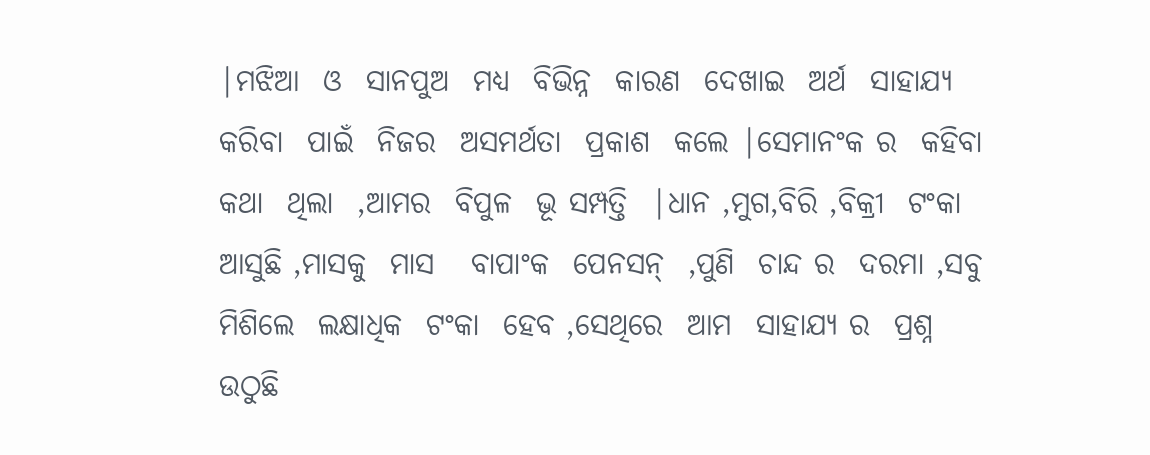|ମଝିଆ  ଓ  ସାନପୁଅ  ମଧ୍ୟ  ବିଭିନ୍ନ  କାରଣ  ଦେଖାଇ  ଅର୍ଥ  ସାହାଯ୍ୟ  କରିବା  ପାଇଁ  ନିଜର  ଅସମର୍ଥତା  ପ୍ରକାଶ  କଲେ |ସେମାନଂକ ର  କହିବା  କଥା  ଥିଲା  ,ଆମର  ବିପୁଳ  ଭୂ ସମ୍ପତ୍ତି  |ଧାନ ,ମୁଗ,ବିରି ,ବିକ୍ରୀ  ଟଂକା  ଆସୁଛି ,ମାସକୁ  ମାସ   ବାପାଂକ  ପେନସନ୍  ,ପୁଣି  ଚାନ୍ଦ ର  ଦରମା ,ସବୁ  ମିଶିଲେ  ଲକ୍ଷାଧିକ  ଟଂକା  ହେବ ,ସେଥିରେ  ଆମ  ସାହାଯ୍ୟ ର  ପ୍ରଶ୍ନ  ଉଠୁଛି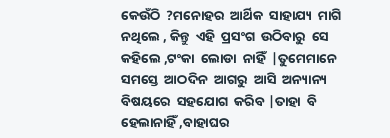କେଉଁଠି  ?ମନୋହର  ଆର୍ଥିକ  ସାହାଯ୍ୟ  ମାଗି  ନଥିଲେ , କିନ୍ତୁ  ଏହି  ପ୍ରସଂଗ  ଉଠିବାରୁ  ସେ  କହିଲେ ,ଟଂକା  ଲୋଡା  ନାହିଁ  |ତୁମେମାନେ  ସମସ୍ତେ  ଆଠଦିନ  ଆଗରୁ  ଆସି  ଅନ୍ୟାନ୍ୟ   ବିଷୟରେ  ସହଯୋଗ  କରିବ |ତାହା  ବି  ହେଲାନାହିଁ ,ବାହାଘର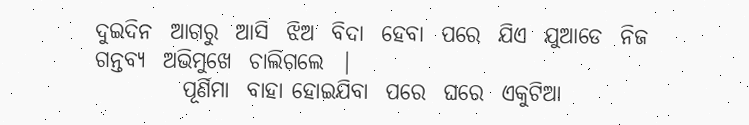ଦୁଇଦିନ  ଆଗରୁ  ଆସି  ଝିଅ  ବିଦା  ହେବା  ପରେ  ଯିଏ  ଯୁଆଡେ  ନିଜ  ଗନ୍ତବ୍ୟ  ଅଭିମୁଖେ  ଚାଲିଗଲେ  |
          ପୂର୍ଣିମା  ବାହା ହୋଇଯିବା  ପରେ  ଘରେ  ଏକୁଟିଆ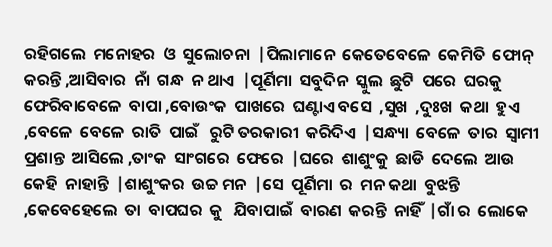ରହିଗଲେ  ମନୋହର  ଓ  ସୁଲୋଚନା  |ପିଲାମାନେ  କେତେବେଳେ  କେମିତି  ଫୋନ୍  କରନ୍ତି ,ଆସିବାର  ନାଁ  ଗନ୍ଧ  ନ ଥାଏ  |ପୂର୍ଣିମା  ସବୁଦିନ  ସ୍କୁଲ  ଛୁଟି  ପରେ  ଘରକୁ   ଫେରିବାବେଳେ  ବାପା ,ବୋଉଂକ  ପାଖରେ  ଘଣ୍ଟାଏ ବସେ  ,ସୁଖ  ,ଦୁଃଖ  କଥା  ହୁଏ ,ବେଳେ  ବେଳେ  ରାତି  ପାଇଁ   ରୁଟି ତରକାରୀ  କରିଦିଏ  |ସନ୍ଧ୍ୟା  ବେଳେ  ତାର  ସ୍ୱାମୀ  ପ୍ରଶାନ୍ତ  ଆସିଲେ ,ତାଂକ  ସାଂଗରେ  ଫେରେ  |ଘରେ  ଶାଶୁଂକୁ  ଛାଡି  ଦେଲେ  ଆଉ  କେହି  ନାହାନ୍ତି  |ଶାଶୁଂକର  ଉଚ୍ଚ ମନ  |ସେ  ପୂର୍ଣିମା  ର  ମନ କଥା  ବୁଝନ୍ତି ,କେବେହେଲେ  ତା  ବାପଘର  କୁ   ଯିବାପାଇଁ  ବାରଣ  କରନ୍ତି  ନାହିଁ  |ଗାଁ ର  ଲୋକେ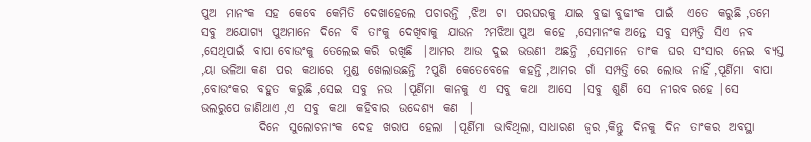ପୁଅ  ମାନଂକ  ସହ  କେବେ  କେମିତି  ଦେଖାହେଲେ  ପଚାରନ୍ତି  ,ଝିଅ  ଟା  ପରଘରକୁ  ଯାଇ  ବୁଢା ବୁଢୀଂକ  ପାଇଁ   ଏତେ  କରୁଛି ,ତମେ  ସବୁ  ଅଯୋଗ୍ୟ  ପୁଅମାନେ  ଦିନେ  ବି  ତାଂକୁ  ଦେଖିବାକୁ  ଯାଉନ  ?ମଝିଆ ପୁଅ  କହେ  ,ସେମାନଂକ ଅନ୍ତେ  ସବୁ  ସମ୍ପତ୍ତି  ସିଏ  ନବ ,ସେଥିପାଇଁ  ବାପା ବୋଉଂକୁ  ତେଲେଇ କରି  ରଖିଛି  |ଆମର  ଆଉ  ଦୁଇ  ଭଉଣୀ  ଅଛନ୍ତି  ,ସେମାନେ  ତାଂକ  ଘର  ସଂସାର  ନେଇ  ବ୍ୟସ୍ତ ,ୟା ଭଳିଆ କଣ  ପର  କଥାରେ  ମୁଣ୍ଡ  ଖେଲାଉଛନ୍ତି  ?ପୁଣି  କେତେବେଳେ  କହନ୍ତି ,ଆମର  ଗାଁ  ସମ୍ପତ୍ତି ରେ  ଲୋଭ  ନାହିଁ ,ପୂର୍ଣିମା  ବାପା  ,ବୋଉଂକର  ବହୁତ  କରୁଛି ,ସେଇ  ସବୁ  ନଉ  |ପୂର୍ଣିମା  କାନକୁ  ଏ  ସବୁ  କଥା  ଆସେ  |ସବୁ  ଶୁଣି  ସେ  ନୀରବ ରହେ |ସେ  ଭଲରୁପେ ଜାଣିଥାଏ ,ଏ  ସବୁ  କଥା  କହିବାର  ଉଦ୍ଦେଶ୍ୟ  କଣ  |
            ଦିନେ  ସୁଲୋଚନାଂକ  ଦେହ  ଖରାପ  ହେଲା  |ପୂର୍ଣିମା  ଭାବିଥିଲା, ସାଧାରଣ  ଜ୍ୱର ,କିନ୍ତୁ  ଦିନକୁ  ଦିନ  ତାଂକର  ଅବସ୍ଥା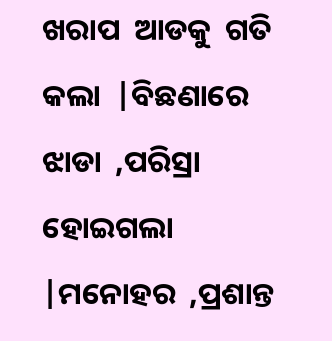ଖରାପ  ଆଡକୁ  ଗତି  କଲା  |ବିଛଣାରେ   ଝାଡା  ,ପରିସ୍ରା  ହୋଇଗଲା  |ମନୋହର  ,ପ୍ରଶାନ୍ତ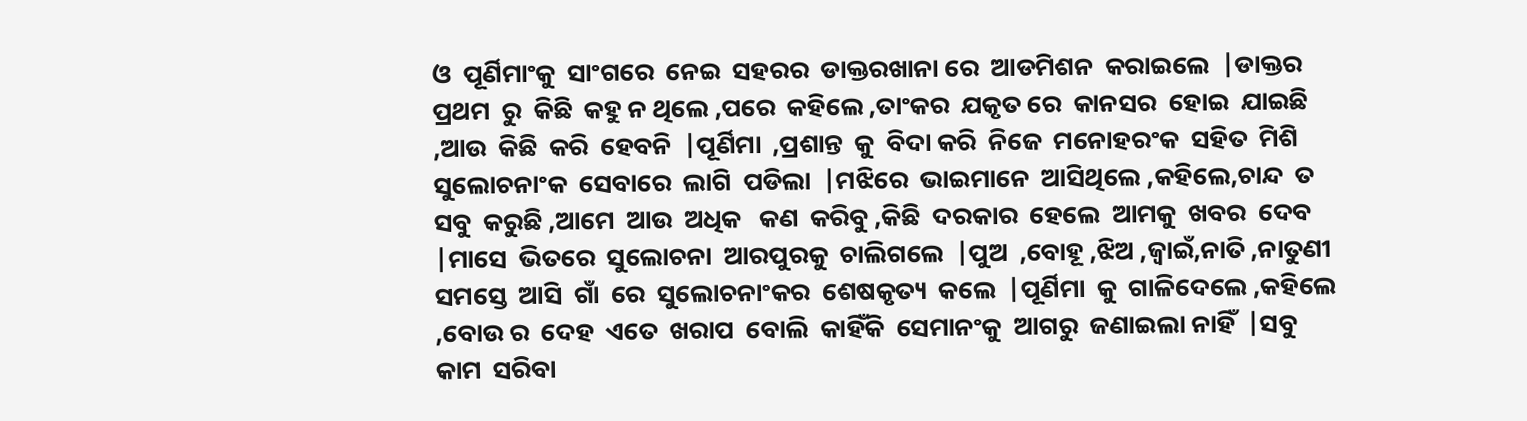ଓ  ପୂର୍ଣିମାଂକୁ  ସାଂଗରେ  ନେଇ  ସହରର  ଡାକ୍ତରଖାନା ରେ  ଆଡମିଶନ  କରାଇଲେ  |ଡାକ୍ତର  ପ୍ରଥମ  ରୁ  କିଛି  କହୁ ନ ଥିଲେ ,ପରେ  କହିଲେ ,ତାଂକର  ଯକୃତ ରେ  କାନସର  ହୋଇ  ଯାଇଛି ,ଆଉ  କିଛି  କରି  ହେବନି  |ପୂର୍ଣିମା  ,ପ୍ରଶାନ୍ତ  କୁ  ବିଦା କରି  ନିଜେ  ମନୋହରଂକ  ସହିତ  ମିଶି  ସୁଲୋଚନାଂକ  ସେବାରେ  ଲାଗି  ପଡିଲା  |ମଝିରେ  ଭାଇମାନେ  ଆସିଥିଲେ ,କହିଲେ,ଚାନ୍ଦ  ତ  ସବୁ  କରୁଛି ,ଆମେ  ଆଉ  ଅଧିକ   କଣ  କରିବୁ ,କିଛି  ଦରକାର  ହେଲେ  ଆମକୁ  ଖବର  ଦେବ |ମାସେ  ଭିତରେ  ସୁଲୋଚନା  ଆରପୁରକୁ  ଚାଲିଗଲେ  |ପୁଅ  ,ବୋହୂ ,ଝିଅ ,ଜ୍ୱାଇଁ,ନାତି ,ନାତୁଣୀ  ସମସ୍ତେ  ଆସି  ଗାଁ  ରେ  ସୁଲୋଚନାଂକର  ଶେଷକୃତ୍ୟ  କଲେ  |ପୂର୍ଣିମା  କୁ  ଗାଳିଦେଲେ ,କହିଲେ  ,ବୋଉ ର  ଦେହ  ଏତେ  ଖରାପ  ବୋଲି  କାହିଁକି  ସେମାନଂକୁ  ଆଗରୁ  ଜଣାଇଲା ନାହିଁ  |ସବୁ  କାମ  ସରିବା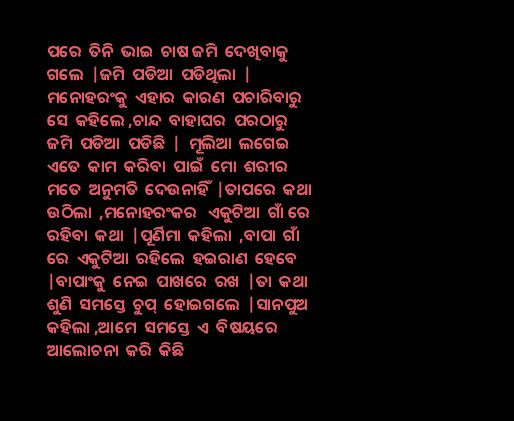ପରେ  ତିନି  ଭାଇ  ଚାଷ ଜମି  ଦେଖିବାକୁ  ଗଲେ  |ଜମି  ପଡିଆ  ପଡିଥିଲା  | ମନୋହରଂକୁ  ଏହାର  କାରଣ  ପଚାରିବାରୁ  ସେ  କହିଲେ ,ଚାନ୍ଦ  ବାହାଘର  ପରଠାରୁ   ଜମି  ପଡିଆ  ପଡିଛି  |  ମୂଲିଆ  ଲଗେଇ  ଏତେ  କାମ  କରିବା  ପାଇଁ  ମୋ  ଶରୀର  ମତେ  ଅନୁମତି  ଦେଉନାହିଁ  |ତାପରେ  କଥା  ଉଠିଲା  ,ମନୋହରଂକର   ଏକୁଟିଆ  ଗାଁ ରେ  ରହିବା  କଥା  |ପୂର୍ଣିମା  କହିଲା  ,ବାପା  ଗାଁ ରେ  ଏକୁଟିଆ  ରହିଲେ  ହଇରାଣ  ହେବେ |ବାପାଂକୁ  ନେଇ  ପାଖରେ  ରଖ  |ତା  କଥା  ଶୁଣି  ସମସ୍ତେ  ଚୁପ୍  ହୋଇଗଲେ  |ସାନପୁଅ  କହିଲା ,ଆମେ  ସମସ୍ତେ  ଏ  ବିଷୟରେ  ଆଲୋଚନା  କରି  କିଛି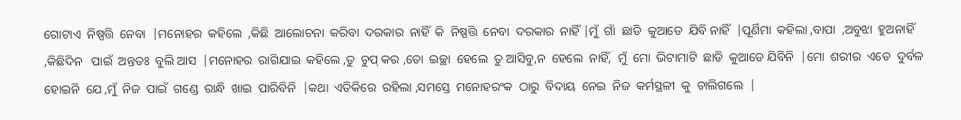ଗୋଟାଏ  ନିଷ୍ପତ୍ତି  ନେବା  |ମନୋହର  କହିଲେ  ,କିଛି  ଆଲୋଚନା  କରିବା  ଦରକାର  ନାହିଁ  କି  ନିଷ୍ପତ୍ତି  ନେବା  ଦରକାର  ନାହିଁ |ମୁଁ  ଗାଁ  ଛାଡି  କୁଆଡେ  ଯିବି ନାହିଁ  |ପୂର୍ଣିମା  କହିଲା ,ବାପା  ,ଅବୁଝା  ହୁଅନାହିଁ  ,କିଛିଦିନ   ପାଇଁ  ଅନ୍ତତଃ  ବୁଲି ଆସ  |ମନୋହର  ରାଗିଯାଇ  କହିଲେ ,ତୁ  ଚୁପ୍ କର ,ତୋ  ଇଚ୍ଛା  ହେଲେ  ତୁ ଆସିବୁ,ନ  ହେଲେ  ନାହିଁ,  ମୁଁ  ମୋ  ଭିଟାମାଟି  ଛାଡି  କୁଆଡେ ଯିବିନି  |ମୋ  ଶରୀର  ଏତେ  ଦୁର୍ବଳ  ହୋଇନି  ଯେ ,ମୁଁ  ନିଜ  ପାଇଁ  ଗଣ୍ଡେ  ରାନ୍ଧି  ଖାଇ  ପାରିବିନି  |କଥା  ଏତିକିରେ  ରହିଲା ,ସମସ୍ତେ  ମନୋହରଂକ  ଠାରୁ  ବିଦାୟ  ନେଇ  ନିଜ  କର୍ମସ୍ଥଳୀ  କୁ  ଚାଲିଗଲେ  |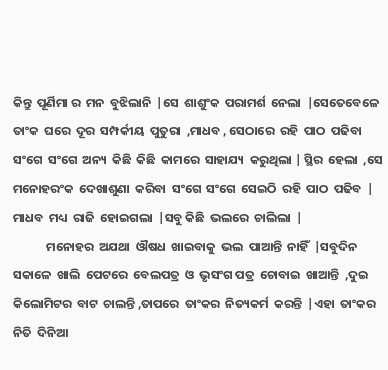କିନ୍ତୁ  ପୂର୍ଣିମା ର  ମନ  ବୁଝିଲାନି  |ସେ  ଶାଶୁଂକ  ପରାମର୍ଶ  ନେଲା  |ସେତେବେଳେ  ତାଂକ  ଘରେ  ଦୂର  ସମ୍ପର୍କୀୟ  ପୁତୁରା  ,ମାଧବ , ସେଠାରେ  ରହି  ପାଠ  ପଢିବା  ସଂଗେ  ସଂଗେ  ଅନ୍ୟ  କିଛି  କିଛି  କାମରେ  ସାହାଯ୍ୟ  କରୁଥିଲା | ସ୍ଥିର  ହେଲା  ,ସେ  ମନୋହରଂକ  ଦେଖାଶୁଣା  କରିବା  ସଂଗେ  ସଂଗେ  ସେଇଠି  ରହି  ପାଠ  ପଢିବ  | ମାଧବ  ମଧ୍ୟ  ରାଜି  ହୋଇଗଲା  |ସବୁ କିଛି  ଭଲରେ  ଚାଲିଲା  |
            ମନୋହର  ଅଯଥା  ଔଷଧ  ଖାଇବାକୁ  ଭଲ  ପାଆନ୍ତି  ନାହିଁ  |ସବୁଦିନ  ସକାଳେ  ଖାଲି  ପେଟରେ  ବେଲପତ୍ର  ଓ  ଭୃସଂଗ ପତ୍ର  ଚୋବାଇ  ଖାଆନ୍ତି  ,ଦୁଇ  କିଲୋମିଟର  ବାଟ  ଚାଲନ୍ତି ,ତାପରେ  ତାଂକର  ନିତ୍ୟକର୍ମ  କରନ୍ତି  |ଏହା  ତାଂକର  ନିତି  ଦିନିଆ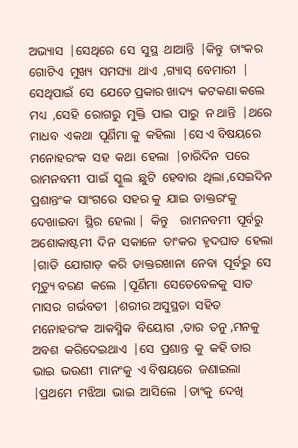ଅଭ୍ୟାସ  |ସେଥିରେ  ସେ  ସୁସ୍ଥ  ଥାଆନ୍ତି  |କିନ୍ତୁ  ତାଂକର  ଗୋଟିଏ  ମୁଖ୍ୟ  ସମସ୍ୟା  ଥାଏ  ,ଗ୍ୟାସ୍  ବେମାରୀ  | ସେଥିପାଇଁ  ସେ  ଯେତେ ପ୍ରକାର ଖାଦ୍ୟ  କଟକଣା କଲେ  ମଧ୍ୟ  ,ସେହି  ରୋଗରୁ  ମୁକ୍ତି  ପାଇ  ପାରୁ  ନ ଥାନ୍ତି  |ଥରେ  ମାଧବ  ଏକଥା  ପୂର୍ଣିମା କୁ  କହିଲା  |ସେ ଏ ବିଷୟରେ  ମନୋହରଂକ  ସହ  କଥା  ହେଲା  |ଚାରିଦିନ  ପରେ  ରାମନବମୀ  ପାଇଁ  ସ୍କୁଲ  ଛୁଟି  ହେବାର  ଥିଲା ,ସେଇଦିନ  ପ୍ରଶାନ୍ତଂକ  ସାଂଗରେ  ସହର କୁ  ଯାଇ  ଡାକ୍ତରଂକୁ  ଦେଖାଇବା  ସ୍ଥିର  ହେଲା |  କିନ୍ତୁ    ରାମନବମୀ  ପୂର୍ବରୁ  ଅଶୋକାଷ୍ଟମୀ  ଦିନ  ସକାଳେ  ତାଂକର  ହୃଦଘାତ  ହେଲା  |ଗାଡି  ଯୋଗାଡ଼  କରି  ଡାକ୍ତରଖାନା  ନେବା  ପୂର୍ବରୁ  ସେ  ମୃତ୍ୟୁ ବରଣ  କଲେ  |ପୂର୍ଣିମା  ସେତେବେଳକୁ  ସାତ  ମାସର  ଗର୍ଭବତୀ  |ଶରୀର ଅସୁସ୍ଥତା  ସହିତ ମନୋହରଂକ  ଆକସ୍ମିକ  ବିୟୋଗ  ,ତାର  ତନୁ ,ମନକୁ  ଅବଶ  କରିଦେଇଥାଏ  |ସେ  ପ୍ରଶାନ୍ତ  କୁ  କହି ତାର  ଭାଇ  ଭଉଣୀ  ମାନଂକୁ  ଏ ବିଷୟରେ  ଜଣାଇଲା  |ପ୍ରଥମେ  ମଝିଆ  ଭାଇ  ଆସିଲେ  |ତାଂକୁ  ଦେଖି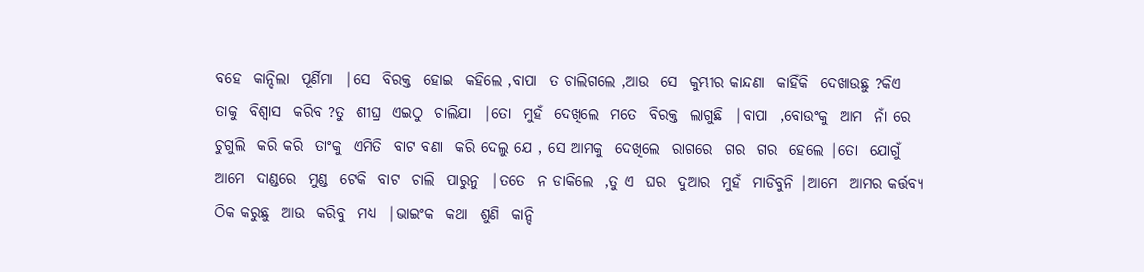ବହେ  କାନ୍ଦିଲା  ପୂର୍ଣିମା  |ସେ  ବିରକ୍ତ  ହୋଇ  କହିଲେ ,ବାପା  ତ ଚାଲିଗଲେ ,ଆଉ  ସେ  କୁମ୍ଭୀର କାନ୍ଦଣା  କାହିଁକି  ଦେଖାଉଛୁ ?କିଏ  ତାକୁ  ବିଶ୍ୱାସ  କରିବ ?ତୁ  ଶୀଘ୍ର  ଏଇଠୁ  ଚାଲିଯା  |ତୋ  ମୁହଁ  ଦେଖିଲେ  ମତେ  ବିରକ୍ତ  ଲାଗୁଛି  |ବାପା  ,ବୋଉଂକୁ  ଆମ  ନାଁ ରେ  ଚୁଗୁଲି  କରି କରି  ତାଂକୁ  ଏମିତି  ବାଟ ବଣା  କରି ଦେଲୁ ଯେ , ସେ ଆମକୁ  ଦେଖିଲେ  ରାଗରେ  ଗର  ଗର  ହେଲେ |ତୋ  ଯୋଗୁଁ  ଆମେ  ଦାଣ୍ଡରେ  ମୁଣ୍ଡ  ଟେକି  ବାଟ  ଚାଲି  ପାରୁନୁ  |ତତେ  ନ ଡାକିଲେ  ,ତୁ ଏ  ଘର  ଦୁଆର  ମୁହଁ  ମାଡିବୁନି |ଆମେ  ଆମର କର୍ତ୍ତବ୍ୟ  ଠିକ କରୁଛୁ  ଆଉ  କରିବୁ  ମଧ୍ୟ  |ଭାଇଂକ  କଥା  ଶୁଣି  କାନ୍ଦି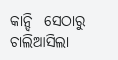କାନ୍ଦି  ସେଠାରୁ  ଚାଲିଆସିଲା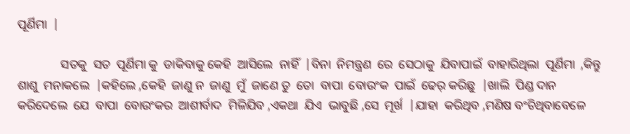ପୂର୍ଣିମା  |

              ସତକୁ  ସତ  ପୂର୍ଣିମା କୁ  ଡାକିବାକୁ କେହି  ଆସିଲେ  ନାହିଁ  |ବିନା  ନିମନ୍ତ୍ରଣ  ରେ  ସେଠାକୁ  ଯିବାପାଇଁ  ବାହାରିଥିଲା  ପୂର୍ଣିମା  ,କିନ୍ତୁ  ଶାଶୁ  ମନାକଲେ  |କହିଲେ ,କେହି  ଜାଣୁ ନ  ଜାଣୁ  ମୁଁ  ଜାଣେ ତୁ  ତୋ  ବାପା  ବୋଉଂକ  ପାଇଁ  ଢେର୍ କରିଛୁ  |ଖାଲି  ପିଣ୍ଡ ଦାନ  କରିଦେଲେ  ଯେ  ବାପା  ବୋଉଂକର  ଆଶୀର୍ବାଦ  ମିଳିଯିବ ,ଏକଥା  ଯିଏ  ଭାବୁଛି ,ସେ  ମୂର୍ଖ  |ଯାହା  କରିଥିବ ,ମଣିଷ ବଂଚିଥିବାବେଳେ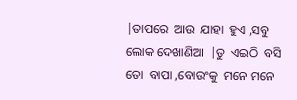|ତାପରେ  ଆଉ  ଯାହା  ହୁଏ ,ସବୁ  ଲୋକ ଦେଖାଣିଆ  |ତୁ  ଏଇଠି  ବସି  ତୋ  ବାପା ,ବୋଉଂକୁ  ମନେ ମନେ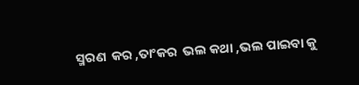ସ୍ମରଣ  କର ,ତାଂକର  ଭଲ କଥା ,ଭଲ ପାଇବା କୁ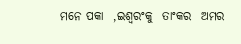ମନେ ପକା  ,ଇଶ୍ୱରଂକୁ  ତାଂକର  ଅମର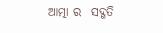ଆତ୍ମା ର  ସଦ୍ଗତି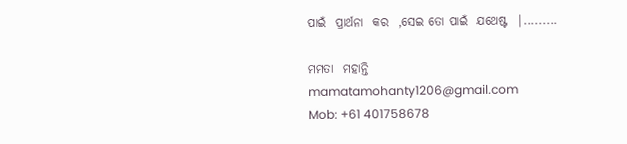ପାଇଁ  ପ୍ରାର୍ଥନା  କର  ,ସେଇ ତୋ ପାଇଁ  ଯଥେଷ୍ଟ  |.........

ମମତା  ମହାନ୍ତି
mamatamohanty1206@gmail.com
Mob: +61 401758678